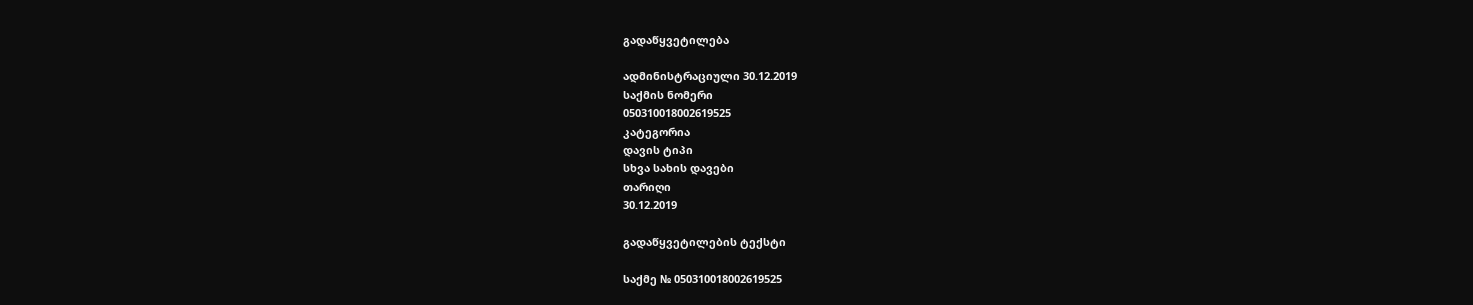გადაწყვეტილება

ადმინისტრაციული 30.12.2019
საქმის ნომერი
050310018002619525
კატეგორია
დავის ტიპი
სხვა სახის დავები
თარიღი
30.12.2019

გადაწყვეტილების ტექსტი

საქმე № 050310018002619525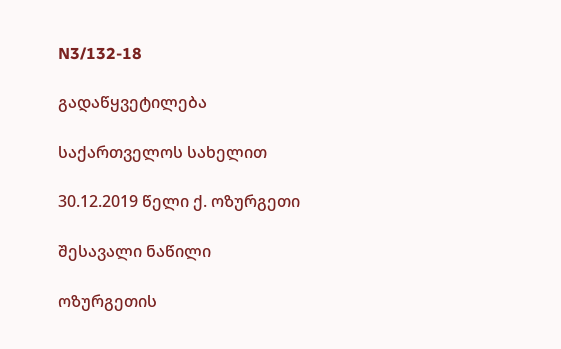N3/132-18

გადაწყვეტილება

საქართველოს სახელით

30.12.2019 წელი ქ. ოზურგეთი

შესავალი ნაწილი

ოზურგეთის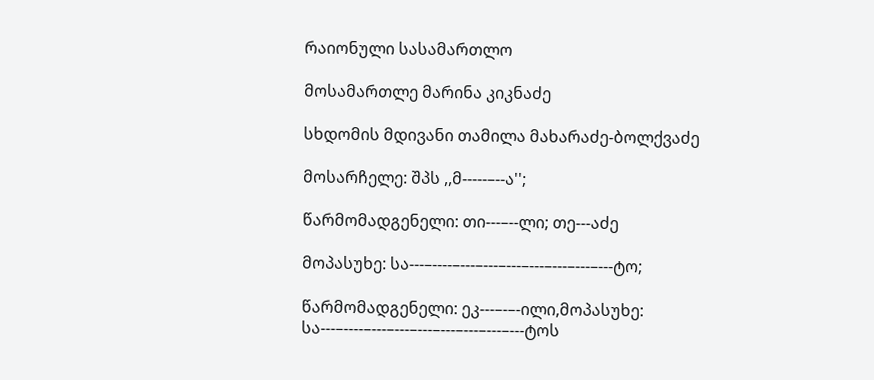რაიონული სასამართლო

მოსამართლე მარინა კიკნაძე

სხდომის მდივანი თამილა მახარაძე-ბოლქვაძე

მოსარჩელე: შპს ,,მ-----–--ა'';

წარმომადგენელი: თი---–--ლი; თე---აძე

მოპასუხე: სა---–----–---–---–---–---–---–---–---ტო;

წარმომადგენელი: ეკ---–-–-ილი,მოპასუხე: სა---–----–---–---–---–---–---–---–---ტოს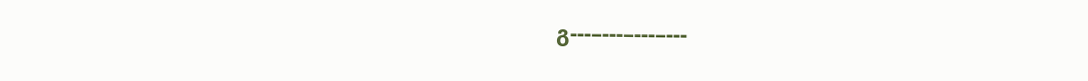გ---–---–---–---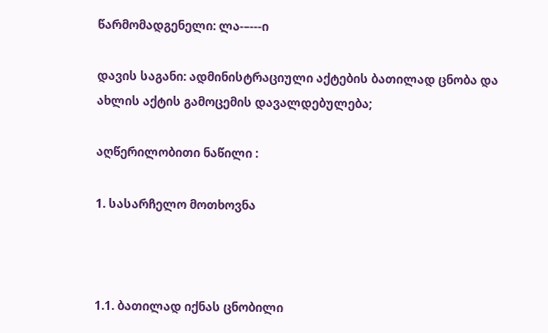წარმომადგენელი: ლა-–---ი

დავის საგანი: ადმინისტრაციული აქტების ბათილად ცნობა და ახლის აქტის გამოცემის დავალდებულება;

აღწერილობითი ნაწილი :

1. სასარჩელო მოთხოვნა



1.1. ბათილად იქნას ცნობილი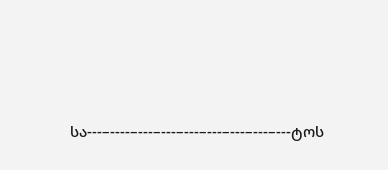სა---–----–---–---–---–---–---–---–---ტოს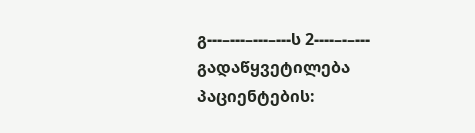გ---–---–---–---ს 2----–-–--- გადაწყვეტილება პაციენტების: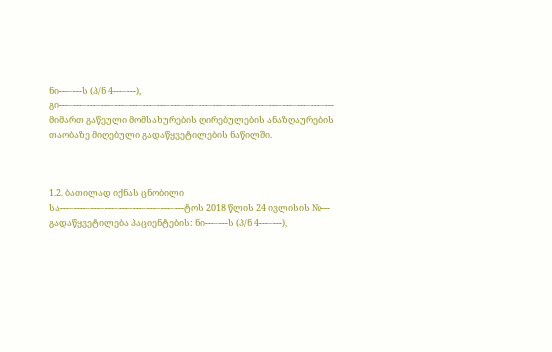ნი---–---ს (პ/ნ 4---–---), გი---–---–---–---–---–---–---–---–---–---–---–---–---–---–---–---–---–---–---–--- მიმართ გაწეული მომსახურების ღირებულების ანაზღაურების თაობაზე მიღებული გადაწყვეტილების ნაწილში.



1.2. ბათილად იქნას ცნობილი სა---–----–---–---–---–---–---–---–---ტოს 2018 წლის 24 ივლისის №--- გადაწყვეტილება პაციენტების: ნი---–---ს (პ/ნ 4---–---),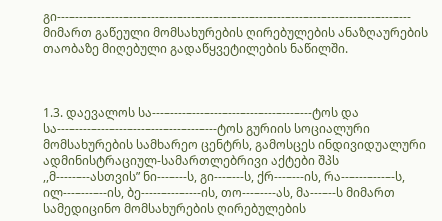გი---–---–---–---–---–---–---–---–---–---–---–---–---–---–---–---–---–---–---–--- მიმართ გაწეული მომსახურების ღირებულების ანაზღაურების თაობაზე მიღებული გადაწყვეტილების ნაწილში.



1.3. დაევალოს სა---–----–---–---–---–---–---–---–---ტოს და სა---–----–---–---–---–---–---–---–---ტოს გურიის სოციალური მომსახურების სამხარეო ცენტრს, გამოსცეს ინდივიდუალური ადმინისტრაციულ-სამართლებრივი აქტები შპს ,,მ-----–--ასთვის” ნი---–---ს, გი---–---ს, ქრ---–---ის, რა--–---–---–-ს, ილ---–---–--ის, ბე-----–---–----ის, თო---–----ას, მა---–--ს მიმართ სამედიცინო მომსახურების ღირებულების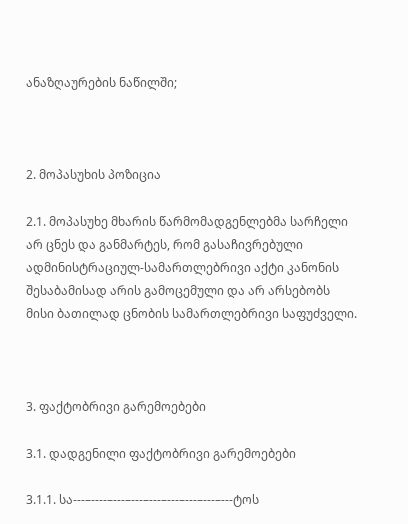ანაზღაურების ნაწილში;



2. მოპასუხის პოზიცია

2.1. მოპასუხე მხარის წარმომადგენლებმა სარჩელი არ ცნეს და განმარტეს, რომ გასაჩივრებული ადმინისტრაციულ-სამართლებრივი აქტი კანონის შესაბამისად არის გამოცემული და არ არსებობს მისი ბათილად ცნობის სამართლებრივი საფუძველი.



3. ფაქტობრივი გარემოებები

3.1. დადგენილი ფაქტობრივი გარემოებები

3.1.1. სა---–----–---–---–---–---–---–---–---ტოს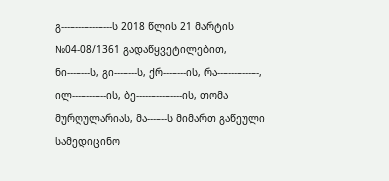გ---–---–---–---ს 2018 წლის 21 მარტის №04-08/1361 გადაწყვეტილებით, ნი---–---ს, გი---–---ს, ქრ---–---ის, რა--–---–---–-, ილ---–---–--ის, ბე-----–---–----ის, თომა მურღულარიას, მა---–--ს მიმართ გაწეული სამედიცინო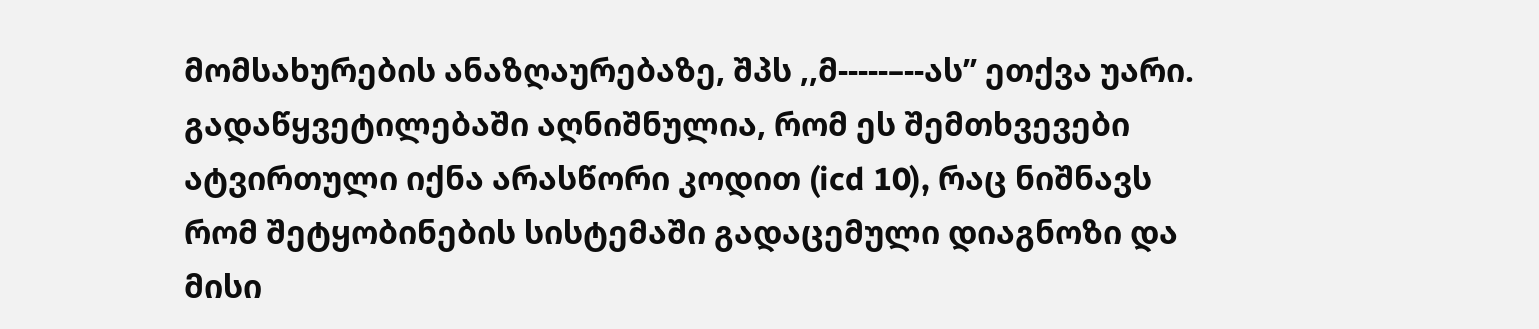მომსახურების ანაზღაურებაზე, შპს ,,მ-----–--ას’’ ეთქვა უარი. გადაწყვეტილებაში აღნიშნულია, რომ ეს შემთხვევები ატვირთული იქნა არასწორი კოდით (icd 10), რაც ნიშნავს რომ შეტყობინების სისტემაში გადაცემული დიაგნოზი და მისი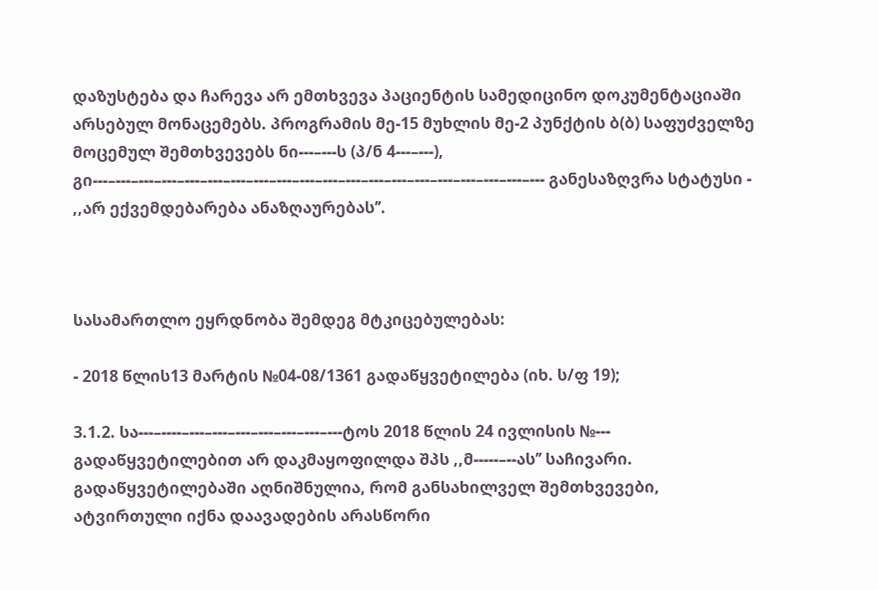დაზუსტება და ჩარევა არ ემთხვევა პაციენტის სამედიცინო დოკუმენტაციაში არსებულ მონაცემებს. პროგრამის მე-15 მუხლის მე-2 პუნქტის ბ(ბ) საფუძველზე მოცემულ შემთხვევებს ნი---–---ს (პ/ნ 4---–---), გი---–---–---–---–---–---–---–---–---–---–---–---–---–---–---–---–---–---–---–--- განესაზღვრა სტატუსი - ,,არ ექვემდებარება ანაზღაურებას’’.



სასამართლო ეყრდნობა შემდეგ მტკიცებულებას:

- 2018 წლის13 მარტის №04-08/1361 გადაწყვეტილება (იხ. ს/ფ 19);

3.1.2. სა---–----–---–---–---–---–---–---–---ტოს 2018 წლის 24 ივლისის №--- გადაწყვეტილებით არ დაკმაყოფილდა შპს ,,მ-----–--ას’’ საჩივარი. გადაწყვეტილებაში აღნიშნულია, რომ განსახილველ შემთხვევები, ატვირთული იქნა დაავადების არასწორი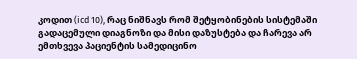კოდით (icd 10), რაც ნიშნავს რომ შეტყობინების სისტემაში გადაცემული დიაგნოზი და მისი დაზუსტება და ჩარევა არ ემთხვევა პაციენტის სამედიცინო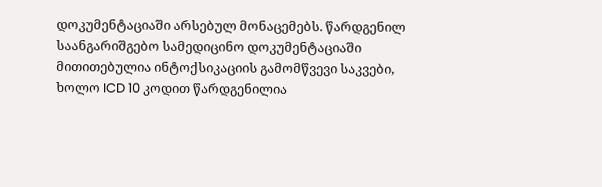დოკუმენტაციაში არსებულ მონაცემებს. წარდგენილ საანგარიშგებო სამედიცინო დოკუმენტაციაში მითითებულია ინტოქსიკაციის გამომწვევი საკვები, ხოლო ICD 10 კოდით წარდგენილია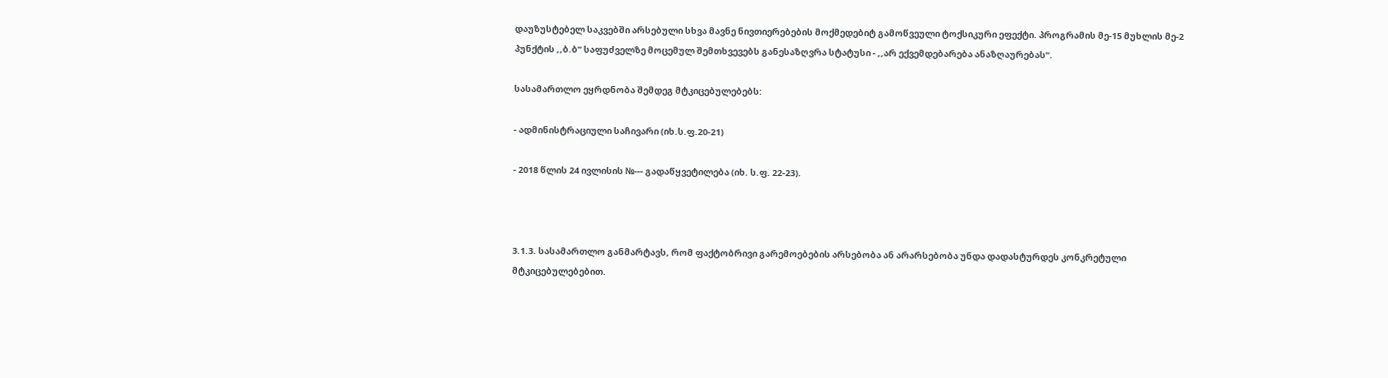დაუზუსტებელ საკვებში არსებული სხვა მავნე ნივთიერებების მოქმედებიტ გამოწვეული ტოქსიკური ეფექტი. პროგრამის მე-15 მუხლის მე-2 პუნქტის ,,ბ.ბ’’ საფუძველზე მოცემულ შემთხვევებს განესაზღვრა სტატუსი - ,,არ ექვემდებარება ანაზღაურებას’’.

სასამართლო ეყრდნობა შემდეგ მტკიცებულებებს:

- ადმინისტრაციული საჩივარი (იხ.ს.ფ.20-21)

- 2018 წლის 24 ივლისის №--- გადაწყვეტილება (იხ. ს.ფ. 22-23).



3.1.3. სასამართლო განმარტავს, რომ ფაქტობრივი გარემოებების არსებობა ან არარსებობა უნდა დადასტურდეს კონკრეტული მტკიცებულებებით.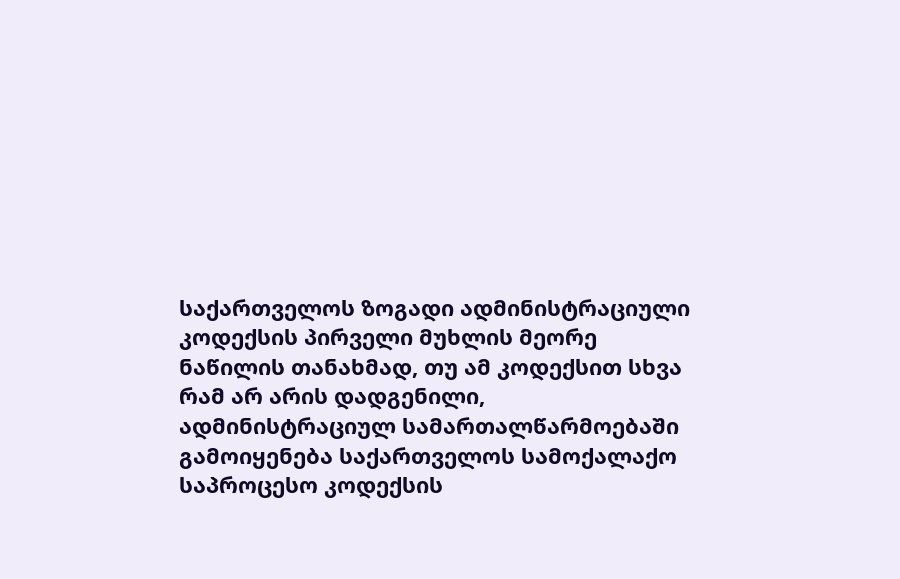საქართველოს ზოგადი ადმინისტრაციული კოდექსის პირველი მუხლის მეორე ნაწილის თანახმად, თუ ამ კოდექსით სხვა რამ არ არის დადგენილი, ადმინისტრაციულ სამართალწარმოებაში გამოიყენება საქართველოს სამოქალაქო საპროცესო კოდექსის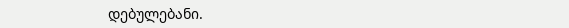დებულებანი.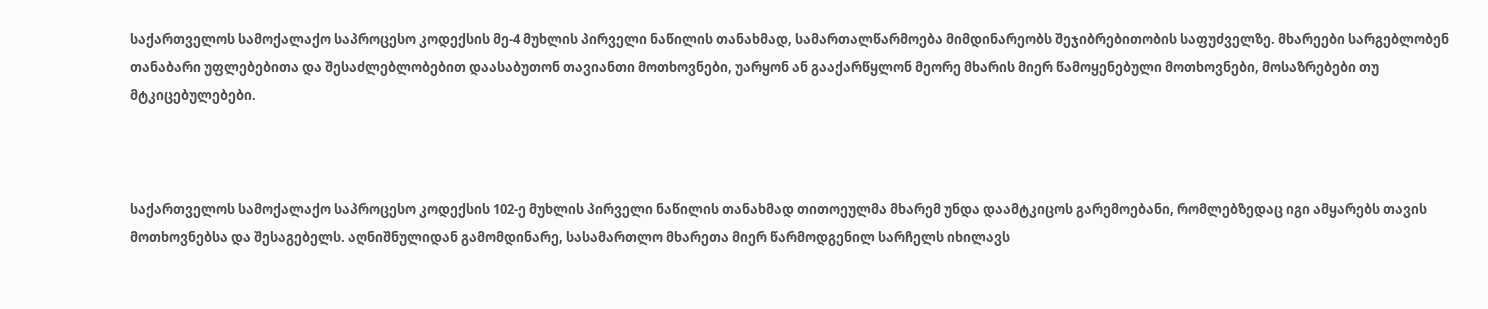საქართველოს სამოქალაქო საპროცესო კოდექსის მე-4 მუხლის პირველი ნაწილის თანახმად, სამართალწარმოება მიმდინარეობს შეჯიბრებითობის საფუძველზე. მხარეები სარგებლობენ თანაბარი უფლებებითა და შესაძლებლობებით დაასაბუთონ თავიანთი მოთხოვნები, უარყონ ან გააქარწყლონ მეორე მხარის მიერ წამოყენებული მოთხოვნები, მოსაზრებები თუ მტკიცებულებები.



საქართველოს სამოქალაქო საპროცესო კოდექსის 102-ე მუხლის პირველი ნაწილის თანახმად თითოეულმა მხარემ უნდა დაამტკიცოს გარემოებანი, რომლებზედაც იგი ამყარებს თავის მოთხოვნებსა და შესაგებელს. აღნიშნულიდან გამომდინარე, სასამართლო მხარეთა მიერ წარმოდგენილ სარჩელს იხილავს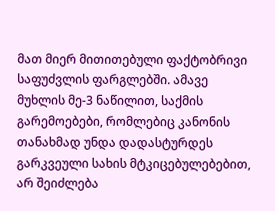მათ მიერ მითითებული ფაქტობრივი საფუძვლის ფარგლებში. ამავე მუხლის მე-3 ნაწილით, საქმის გარემოებები, რომლებიც კანონის თანახმად უნდა დადასტურდეს გარკვეული სახის მტკიცებულებებით, არ შეიძლება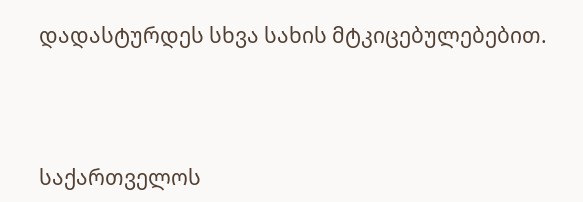დადასტურდეს სხვა სახის მტკიცებულებებით.



საქართველოს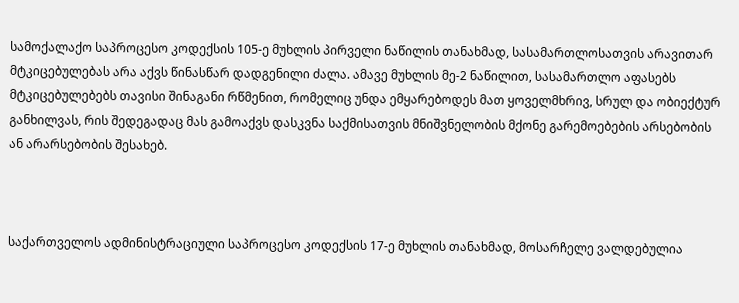სამოქალაქო საპროცესო კოდექსის 105-ე მუხლის პირველი ნაწილის თანახმად, სასამართლოსათვის არავითარ მტკიცებულებას არა აქვს წინასწარ დადგენილი ძალა. ამავე მუხლის მე-2 ნაწილით, სასამართლო აფასებს მტკიცებულებებს თავისი შინაგანი რწმენით, რომელიც უნდა ემყარებოდეს მათ ყოველმხრივ, სრულ და ობიექტურ განხილვას, რის შედეგადაც მას გამოაქვს დასკვნა საქმისათვის მნიშვნელობის მქონე გარემოებების არსებობის ან არარსებობის შესახებ.



საქართველოს ადმინისტრაციული საპროცესო კოდექსის 17-ე მუხლის თანახმად, მოსარჩელე ვალდებულია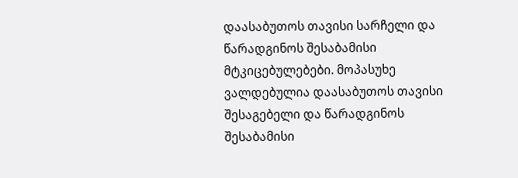დაასაბუთოს თავისი სარჩელი და წარადგინოს შესაბამისი მტკიცებულებები. მოპასუხე ვალდებულია დაასაბუთოს თავისი შესაგებელი და წარადგინოს შესაბამისი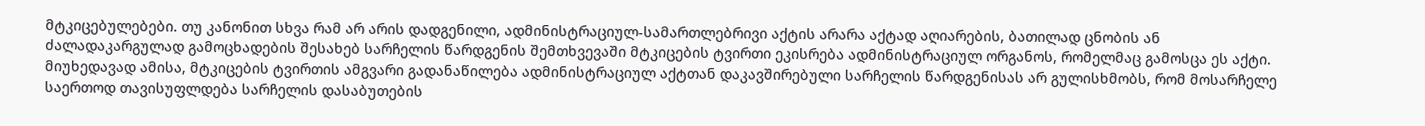მტკიცებულებები. თუ კანონით სხვა რამ არ არის დადგენილი, ადმინისტრაციულ-სამართლებრივი აქტის არარა აქტად აღიარების, ბათილად ცნობის ან ძალადაკარგულად გამოცხადების შესახებ სარჩელის წარდგენის შემთხვევაში მტკიცების ტვირთი ეკისრება ადმინისტრაციულ ორგანოს, რომელმაც გამოსცა ეს აქტი. მიუხედავად ამისა, მტკიცების ტვირთის ამგვარი გადანაწილება ადმინისტრაციულ აქტთან დაკავშირებული სარჩელის წარდგენისას არ გულისხმობს, რომ მოსარჩელე საერთოდ თავისუფლდება სარჩელის დასაბუთების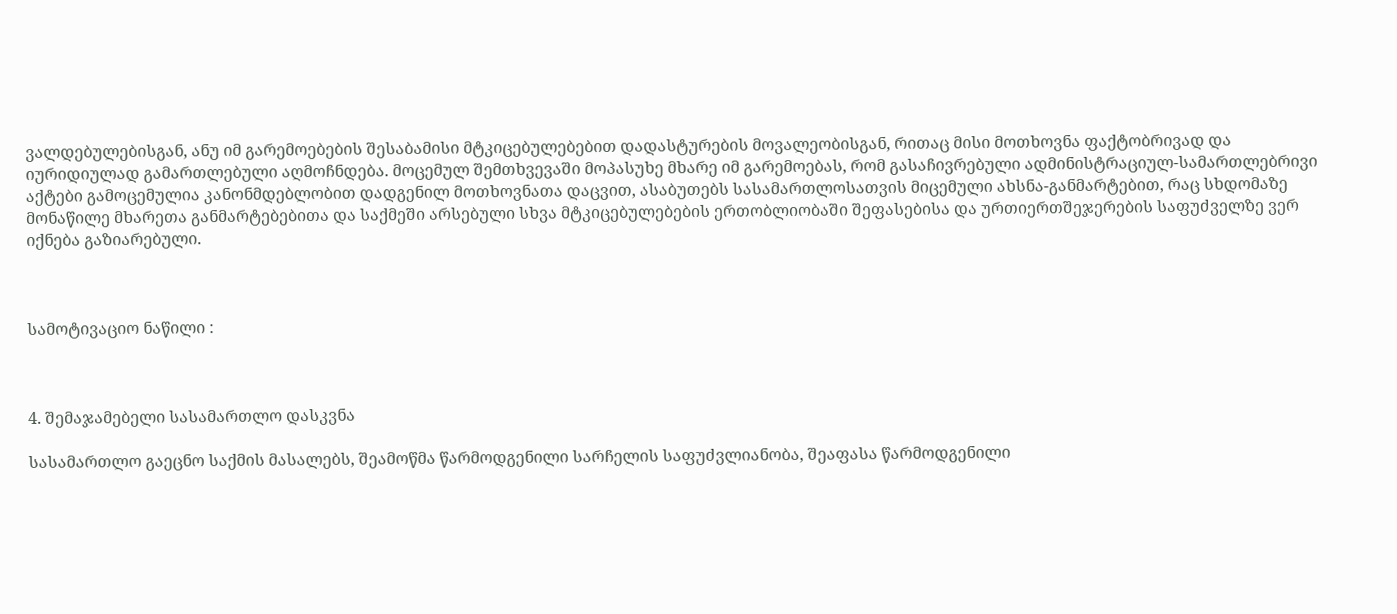ვალდებულებისგან, ანუ იმ გარემოებების შესაბამისი მტკიცებულებებით დადასტურების მოვალეობისგან, რითაც მისი მოთხოვნა ფაქტობრივად და იურიდიულად გამართლებული აღმოჩნდება. მოცემულ შემთხვევაში მოპასუხე მხარე იმ გარემოებას, რომ გასაჩივრებული ადმინისტრაციულ-სამართლებრივი აქტები გამოცემულია კანონმდებლობით დადგენილ მოთხოვნათა დაცვით, ასაბუთებს სასამართლოსათვის მიცემული ახსნა-განმარტებით, რაც სხდომაზე მონაწილე მხარეთა განმარტებებითა და საქმეში არსებული სხვა მტკიცებულებების ერთობლიობაში შეფასებისა და ურთიერთშეჯერების საფუძველზე ვერ იქნება გაზიარებული.



სამოტივაციო ნაწილი :



4. შემაჯამებელი სასამართლო დასკვნა

სასამართლო გაეცნო საქმის მასალებს, შეამოწმა წარმოდგენილი სარჩელის საფუძვლიანობა, შეაფასა წარმოდგენილი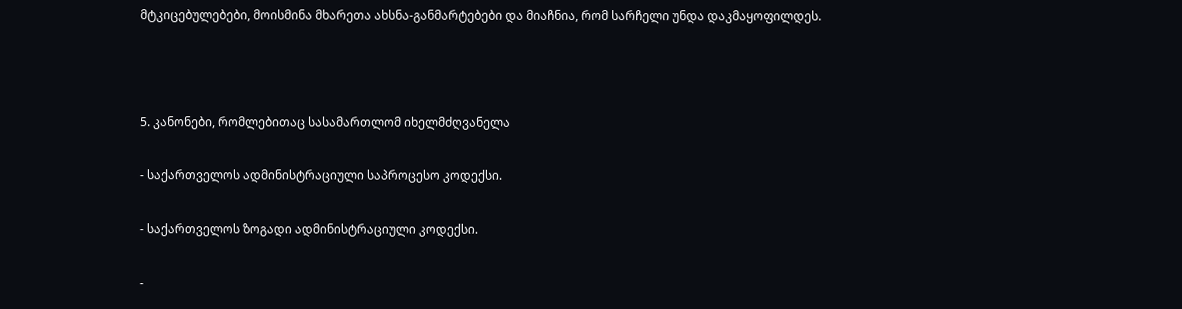მტკიცებულებები, მოისმინა მხარეთა ახსნა-განმარტებები და მიაჩნია, რომ სარჩელი უნდა დაკმაყოფილდეს.



5. კანონები, რომლებითაც სასამართლომ იხელმძღვანელა

- საქართველოს ადმინისტრაციული საპროცესო კოდექსი.

- საქართველოს ზოგადი ადმინისტრაციული კოდექსი.

-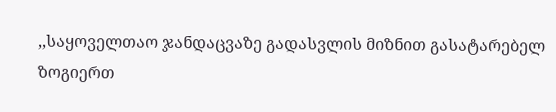,,საყოველთაო ჯანდაცვაზე გადასვლის მიზნით გასატარებელ ზოგიერთ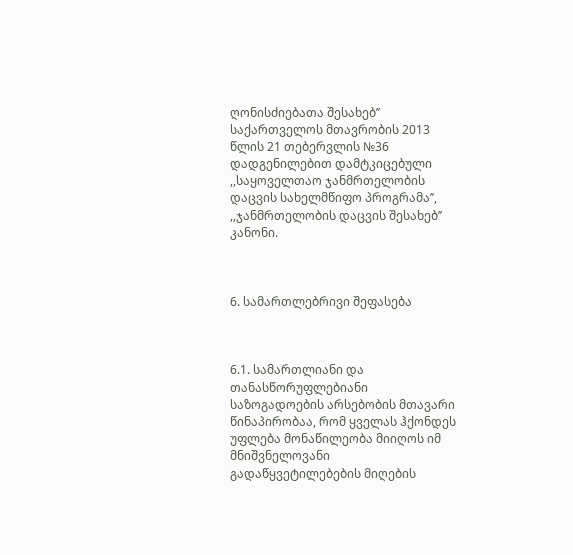ღონისძიებათა შესახებ’’ საქართველოს მთავრობის 2013 წლის 21 თებერვლის №36 დადგენილებით დამტკიცებული ,,საყოველთაო ჯანმრთელობის დაცვის სახელმწიფო პროგრამა’’, ,,ჯანმრთელობის დაცვის შესახებ’’ კანონი.



6. სამართლებრივი შეფასება



6.1. სამართლიანი და თანასწორუფლებიანი საზოგადოების არსებობის მთავარი წინაპირობაა, რომ ყველას ჰქონდეს უფლება მონაწილეობა მიიღოს იმ მნიშვნელოვანი გადაწყვეტილებების მიღების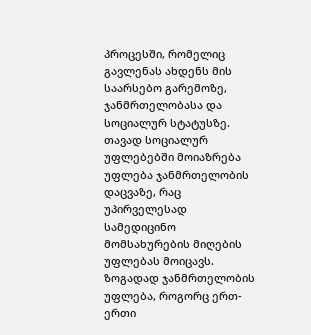პროცესში, რომელიც გავლენას ახდენს მის საარსებო გარემოზე, ჯანმრთელობასა და სოციალურ სტატუსზე. თავად სოციალურ უფლებებში მოიაზრება უფლება ჯანმრთელობის დაცვაზე, რაც უპირველესად სამედიცინო მომსახურების მიღების უფლებას მოიცავს. ზოგადად ჯანმრთელობის უფლება, როგორც ერთ-ერთი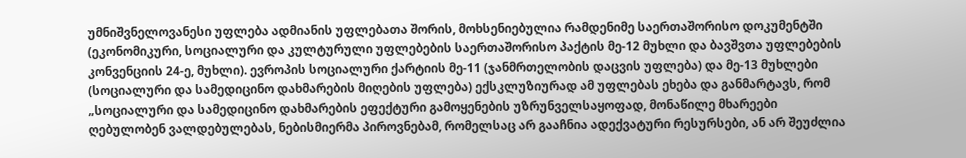უმნიშვნელოვანესი უფლება ადმიანის უფლებათა შორის, მოხსენიებულია რამდენიმე საერთაშორისო დოკუმენტში (ეკონომიკური, სოციალური და კულტურული უფლებების საერთაშორისო პაქტის მე-12 მუხლი და ბავშვთა უფლებების კონვენციის 24-ე, მუხლი). ევროპის სოციალური ქარტიის მე-11 (ჯანმრთელობის დაცვის უფლება) და მე-13 მუხლები (სოციალური და სამედიცინო დახმარების მიღების უფლება) ექსკლუზიურად ამ უფლებას ეხება და განმარტავს, რომ „სოციალური და სამედიცინო დახმარების ეფექტური გამოყენების უზრუნველსაყოფად, მონაწილე მხარეები ღებულობენ ვალდებულებას, ნებისმიერმა პიროვნებამ, რომელსაც არ გააჩნია ადექვატური რესურსები, ან არ შეუძლია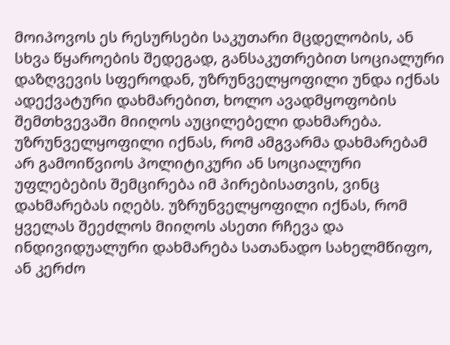მოიპოვოს ეს რესურსები საკუთარი მცდელობის, ან სხვა წყაროების შედეგად, განსაკუთრებით სოციალური დაზღვევის სფეროდან, უზრუნველყოფილი უნდა იქნას ადექვატური დახმარებით, ხოლო ავადმყოფობის შემთხვევაში მიიღოს აუცილებელი დახმარება. უზრუნველყოფილი იქნას, რომ ამგვარმა დახმარებამ არ გამოიწვიოს პოლიტიკური ან სოციალური უფლებების შემცირება იმ პირებისათვის, ვინც დახმარებას იღებს. უზრუნველყოფილი იქნას, რომ ყველას შეეძლოს მიიღოს ასეთი რჩევა და ინდივიდუალური დახმარება სათანადო სახელმწიფო, ან კერძო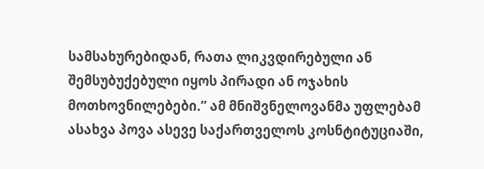სამსახურებიდან, რათა ლიკვდირებული ან შემსუბუქებული იყოს პირადი ან ოჯახის მოთხოვნილებები.’’ ამ მნიშვნელოვანმა უფლებამ ასახვა პოვა ასევე საქართველოს კოსნტიტუციაში,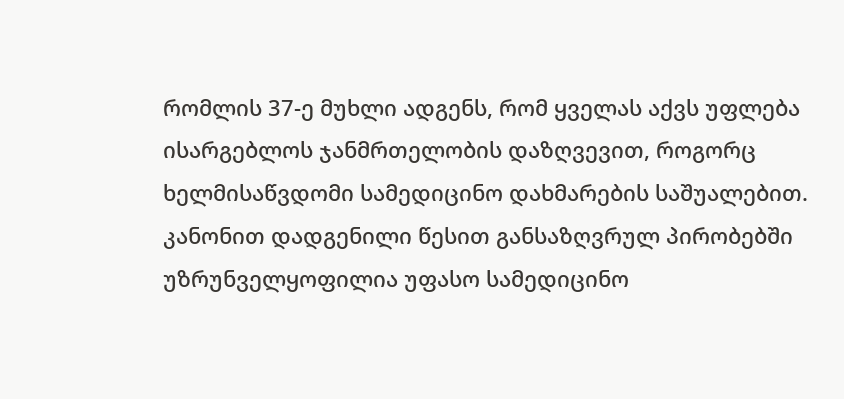რომლის 37-ე მუხლი ადგენს, რომ ყველას აქვს უფლება ისარგებლოს ჯანმრთელობის დაზღვევით, როგორც ხელმისაწვდომი სამედიცინო დახმარების საშუალებით. კანონით დადგენილი წესით განსაზღვრულ პირობებში უზრუნველყოფილია უფასო სამედიცინო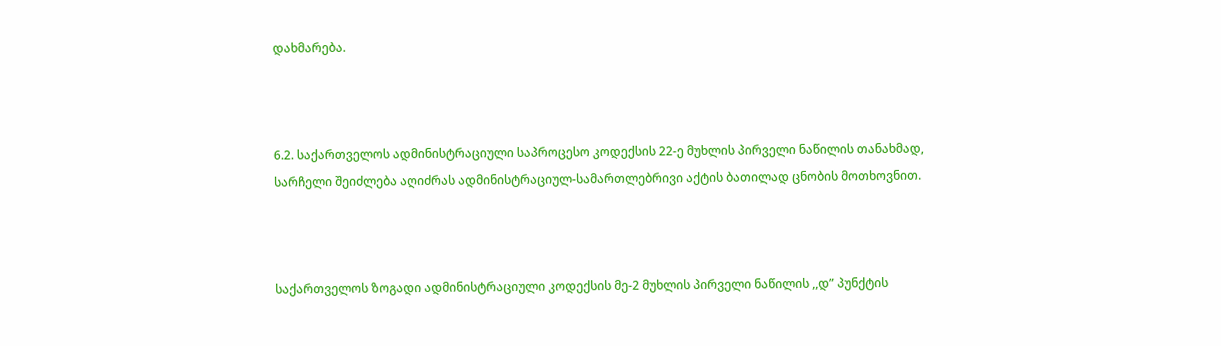დახმარება.



6.2. საქართველოს ადმინისტრაციული საპროცესო კოდექსის 22-ე მუხლის პირველი ნაწილის თანახმად, სარჩელი შეიძლება აღიძრას ადმინისტრაციულ-სამართლებრივი აქტის ბათილად ცნობის მოთხოვნით.



საქართველოს ზოგადი ადმინისტრაციული კოდექსის მე-2 მუხლის პირველი ნაწილის ,,დ” პუნქტის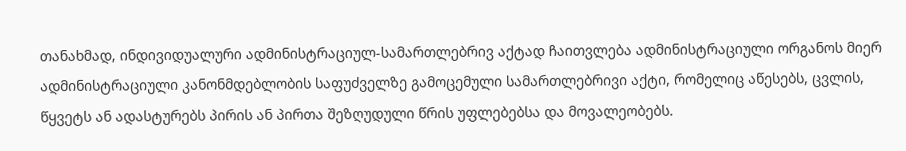თანახმად, ინდივიდუალური ადმინისტრაციულ-სამართლებრივ აქტად ჩაითვლება ადმინისტრაციული ორგანოს მიერ ადმინისტრაციული კანონმდებლობის საფუძველზე გამოცემული სამართლებრივი აქტი, რომელიც აწესებს, ცვლის, წყვეტს ან ადასტურებს პირის ან პირთა შეზღუდული წრის უფლებებსა და მოვალეობებს.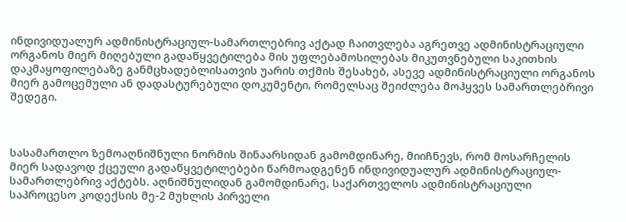ინდივიდუალურ ადმინისტრაციულ-სამართლებრივ აქტად ჩაითვლება აგრეთვე ადმინისტრაციული ორგანოს მიერ მიღებული გადაწყვეტილება მის უფლებამოსილებას მიკუთვნებული საკითხის დაკმაყოფილებაზე განმცხადებლისათვის უარის თქმის შესახებ, ასევე ადმინისტრაციული ორგანოს მიერ გამოცემული ან დადასტურებული დოკუმენტი, რომელსაც შეიძლება მოჰყვეს სამართლებრივი შედეგი.



სასამართლო ზემოაღნიშნული ნორმის შინაარსიდან გამომდინარე, მიიჩნევს, რომ მოსარჩელის მიერ სადავოდ ქცეული გადაწყვეტილებები წარმოადგენენ ინდივიდუალურ ადმინისტრაციულ-სამართლებრივ აქტებს. აღნიშნულიდან გამომდინარე, საქართველოს ადმინისტრაციული საპროცესო კოდექსის მე-2 მუხლის პირველი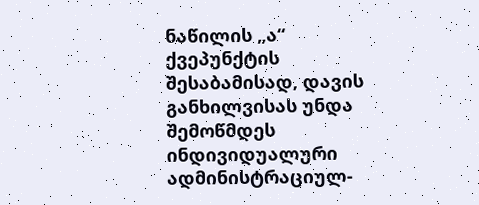ნაწილის „ა“ ქვეპუნქტის შესაბამისად, დავის განხილვისას უნდა შემოწმდეს ინდივიდუალური ადმინისტრაციულ-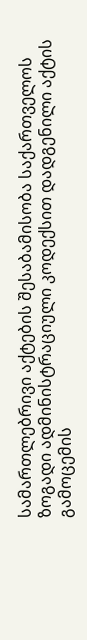სამართლებრივი აქტების შესაბამისობა საქართველოს ზოგადი ადმინისტრაციული კოდექსით დადგენილი აქტის გამოცემის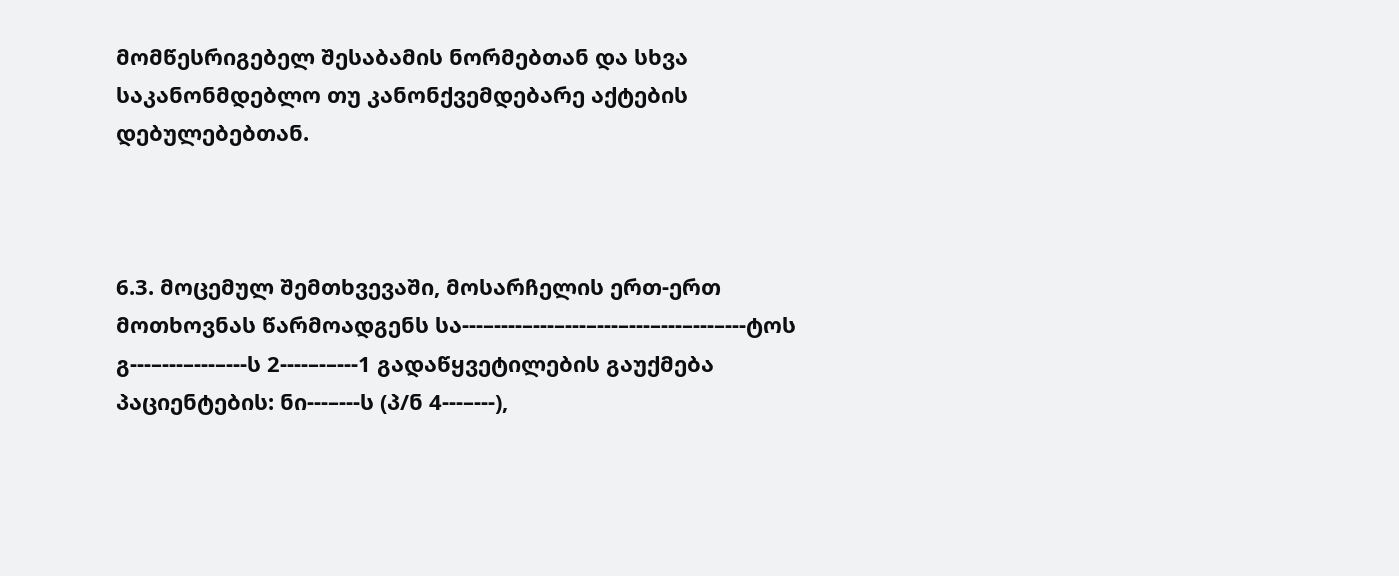მომწესრიგებელ შესაბამის ნორმებთან და სხვა საკანონმდებლო თუ კანონქვემდებარე აქტების დებულებებთან.



6.3. მოცემულ შემთხვევაში, მოსარჩელის ერთ-ერთ მოთხოვნას წარმოადგენს სა---–----–---–---–---–---–---–---–---ტოს გ---–---–---–---ს 2----–-–---1 გადაწყვეტილების გაუქმება პაციენტების: ნი---–---ს (პ/ნ 4---–---),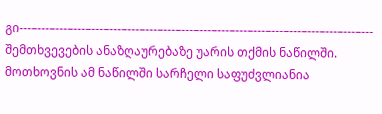გი---–---–---–---–---–---–---–---–---–---–---–---–---–---–---–---–---–---–---–--- შემთხვევების ანაზღაურებაზე უარის თქმის ნაწილში. მოთხოვნის ამ ნაწილში სარჩელი საფუძვლიანია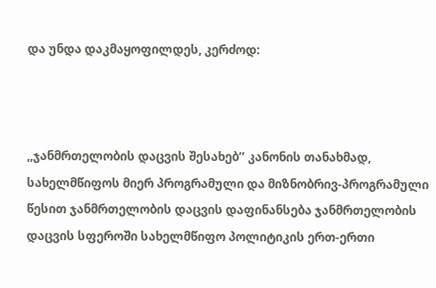და უნდა დაკმაყოფილდეს, კერძოდ:



,,ჯანმრთელობის დაცვის შესახებ’’ კანონის თანახმად, სახელმწიფოს მიერ პროგრამული და მიზნობრივ-პროგრამული წესით ჯანმრთელობის დაცვის დაფინანსება ჯანმრთელობის დაცვის სფეროში სახელმწიფო პოლიტიკის ერთ-ერთი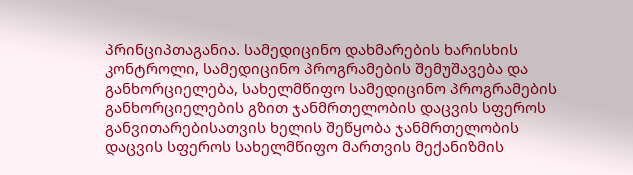პრინციპთაგანია. სამედიცინო დახმარების ხარისხის კონტროლი, სამედიცინო პროგრამების შემუშავება და განხორციელება, სახელმწიფო სამედიცინო პროგრამების განხორციელების გზით ჯანმრთელობის დაცვის სფეროს განვითარებისათვის ხელის შეწყობა ჯანმრთელობის დაცვის სფეროს სახელმწიფო მართვის მექანიზმის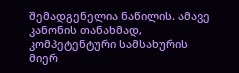შემადგენელია ნაწილის. ამავე კანონის თანახმად, კომპეტენტური სამსახურის მიერ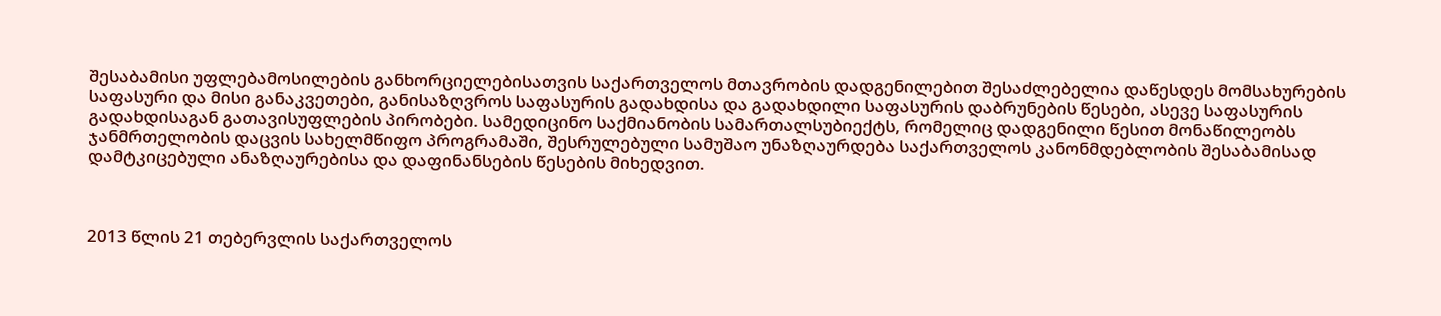შესაბამისი უფლებამოსილების განხორციელებისათვის საქართველოს მთავრობის დადგენილებით შესაძლებელია დაწესდეს მომსახურების საფასური და მისი განაკვეთები, განისაზღვროს საფასურის გადახდისა და გადახდილი საფასურის დაბრუნების წესები, ასევე საფასურის გადახდისაგან გათავისუფლების პირობები. სამედიცინო საქმიანობის სამართალსუბიექტს, რომელიც დადგენილი წესით მონაწილეობს ჯანმრთელობის დაცვის სახელმწიფო პროგრამაში, შესრულებული სამუშაო უნაზღაურდება საქართველოს კანონმდებლობის შესაბამისად დამტკიცებული ანაზღაურებისა და დაფინანსების წესების მიხედვით.



2013 წლის 21 თებერვლის საქართველოს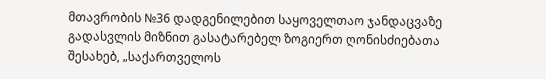მთავრობის №36 დადგენილებით საყოველთაო ჯანდაცვაზე გადასვლის მიზნით გასატარებელ ზოგიერთ ღონისძიებათა შესახებ, „საქართველოს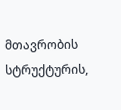მთავრობის სტრუქტურის,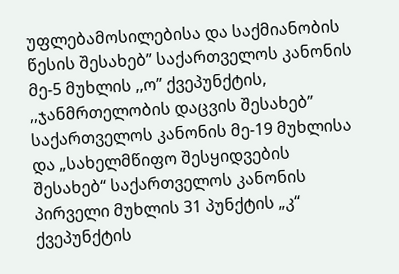უფლებამოსილებისა და საქმიანობის წესის შესახებ” საქართველოს კანონის მე-5 მუხლის ,,ო” ქვეპუნქტის, ,,ჯანმრთელობის დაცვის შესახებ” საქართველოს კანონის მე-19 მუხლისა და „სახელმწიფო შესყიდვების შესახებ“ საქართველოს კანონის პირველი მუხლის 31 პუნქტის „კ“ ქვეპუნქტის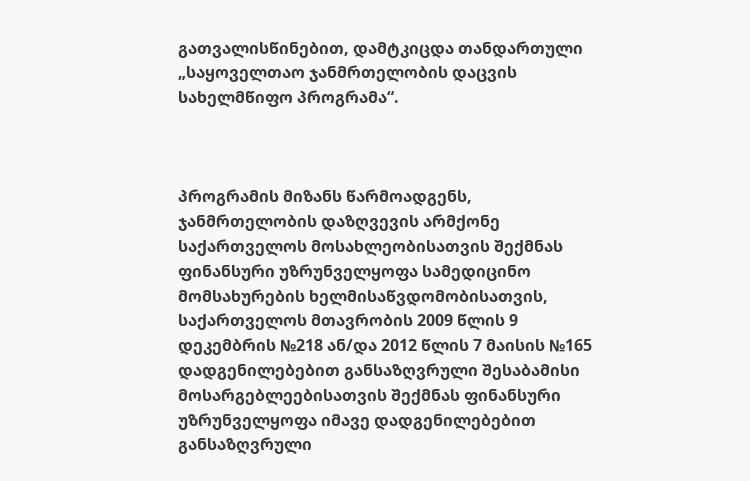გათვალისწინებით, დამტკიცდა თანდართული „საყოველთაო ჯანმრთელობის დაცვის სახელმწიფო პროგრამა“.



პროგრამის მიზანს წარმოადგენს, ჯანმრთელობის დაზღვევის არმქონე საქართველოს მოსახლეობისათვის შექმნას ფინანსური უზრუნველყოფა სამედიცინო მომსახურების ხელმისაწვდომობისათვის, საქართველოს მთავრობის 2009 წლის 9 დეკემბრის №218 ან/და 2012 წლის 7 მაისის №165 დადგენილებებით განსაზღვრული შესაბამისი მოსარგებლეებისათვის შექმნას ფინანსური უზრუნველყოფა იმავე დადგენილებებით განსაზღვრული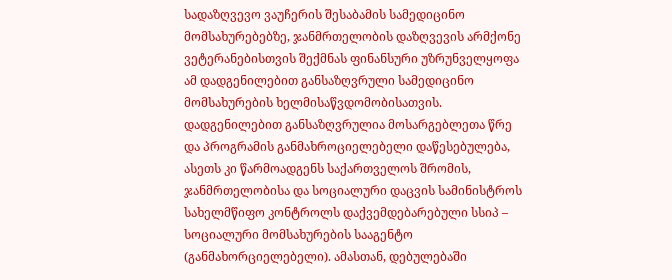სადაზღვევო ვაუჩერის შესაბამის სამედიცინო მომსახურებებზე, ჯანმრთელობის დაზღვევის არმქონე ვეტერანებისთვის შექმნას ფინანსური უზრუნველყოფა ამ დადგენილებით განსაზღვრული სამედიცინო მომსახურების ხელმისაწვდომობისათვის. დადგენილებით განსაზღვრულია მოსარგებლეთა წრე და პროგრამის განმახროციელებელი დაწესებულება, ასეთს კი წარმოადგენს საქართველოს შრომის, ჯანმრთელობისა და სოციალური დაცვის სამინისტროს სახელმწიფო კონტროლს დაქვემდებარებული სსიპ – სოციალური მომსახურების სააგენტო (განმახორციელებელი). ამასთან, დებულებაში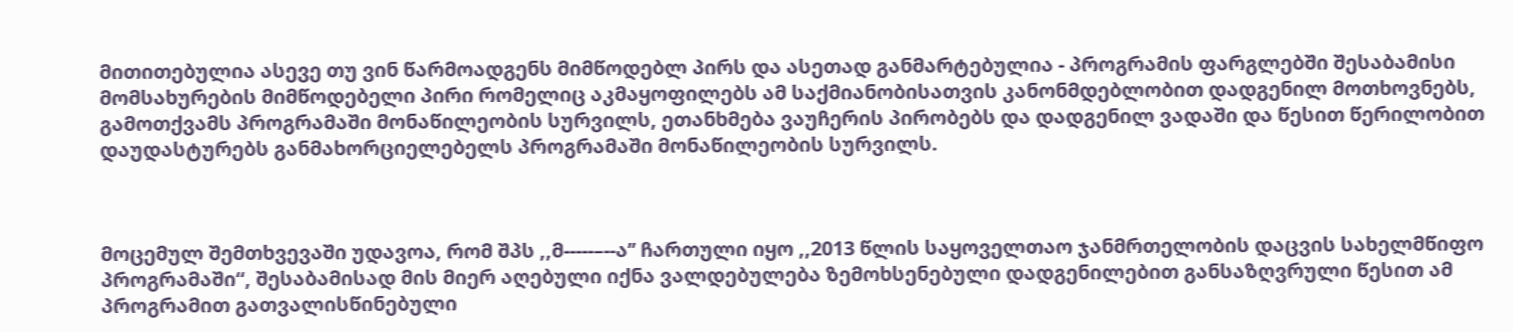მითითებულია ასევე თუ ვინ წარმოადგენს მიმწოდებლ პირს და ასეთად განმარტებულია - პროგრამის ფარგლებში შესაბამისი მომსახურების მიმწოდებელი პირი რომელიც აკმაყოფილებს ამ საქმიანობისათვის კანონმდებლობით დადგენილ მოთხოვნებს, გამოთქვამს პროგრამაში მონაწილეობის სურვილს, ეთანხმება ვაუჩერის პირობებს და დადგენილ ვადაში და წესით წერილობით დაუდასტურებს განმახორციელებელს პროგრამაში მონაწილეობის სურვილს.



მოცემულ შემთხვევაში უდავოა, რომ შპს ,,მ-----–--ა’’ ჩართული იყო ,,2013 წლის საყოველთაო ჯანმრთელობის დაცვის სახელმწიფო პროგრამაში“, შესაბამისად მის მიერ აღებული იქნა ვალდებულება ზემოხსენებული დადგენილებით განსაზღვრული წესით ამ პროგრამით გათვალისწინებული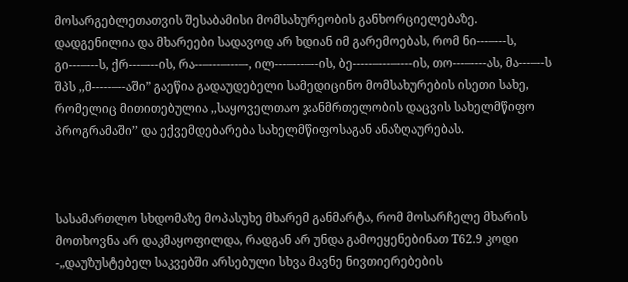მოსარგებლეთათვის შესაბამისი მომსახურეობის განხორციელებაზე. დადგენილია და მხარეები სადავოდ არ ხდიან იმ გარემოებას, რომ ნი---–---ს, გი---–---ს, ქრ---–---ის, რა--–---–---–-, ილ---–---–--ის, ბე-----–---–----ის, თო---–----ას, მა---–--ს შპს ,,მ-----–--აში” გაეწია გადაუდებელი სამედიცინო მომსახურების ისეთი სახე, რომელიც მითითებულია ,,საყოველთაო ჯანმრთელობის დაცვის სახელმწიფო პროგრამაში’’ და ექვემდებარება სახელმწიფოსაგან ანაზღაურებას.



სასამართლო სხდომაზე მოპასუხე მხარემ განმარტა, რომ მოსარჩელე მხარის მოთხოვნა არ დაკმაყოფილდა, რადგან არ უნდა გამოეყენებინათ T62.9 კოდი -„დაუზუსტებელ საკვებში არსებული სხვა მავნე ნივთიერებების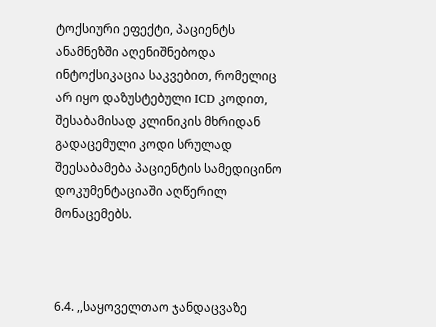ტოქსიური ეფექტი, პაციენტს ანამნეზში აღენიშნებოდა ინტოქსიკაცია საკვებით, რომელიც არ იყო დაზუსტებული ICD კოდით, შესაბამისად კლინიკის მხრიდან გადაცემული კოდი სრულად შეესაბამება პაციენტის სამედიცინო დოკუმენტაციაში აღწერილ მონაცემებს.



6.4. ,,საყოველთაო ჯანდაცვაზე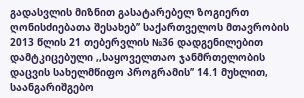გადასვლის მიზნით გასატარებელ ზოგიერთ ღონისძიებათა შესახებ’’ საქართველოს მთავრობის 2013 წლის 21 თებერვლის №36 დადგენილებით დამტკიცებული ,,საყოველთაო ჯანმრთელობის დაცვის სახელმწიფო პროგრამის’’ 14.1 მუხლით, საანგარიშგებო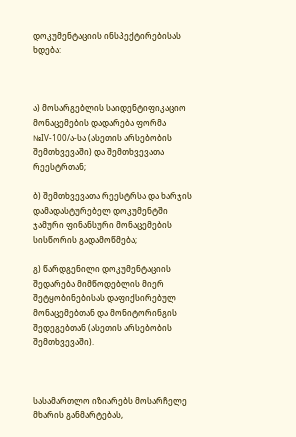დოკუმენტაციის ინსპექტირებისას ხდება:



ა) მოსარგებლის საიდენტიფიკაციო მონაცემების დადარება ფორმა №IV-100/ა-სა (ასეთის არსებობის შემთხვევაში) და შემთხვევათა რეესტრთან;

ბ) შემთხვევათა რეესტრსა და ხარჯის დამადასტურებელ დოკუმენტში ჯამური ფინანსური მონაცემების სისწორის გადამოწმება;

გ) წარდგენილი დოკუმენტაციის შედარება მიმწოდებლის მიერ შეტყობინებისას დაფიქსირებულ მონაცემებთან და მონიტორინგის შედეგებთან (ასეთის არსებობის შემთხვევაში).



სასამართლო იზიარებს მოსარჩელე მხარის განმარტებას,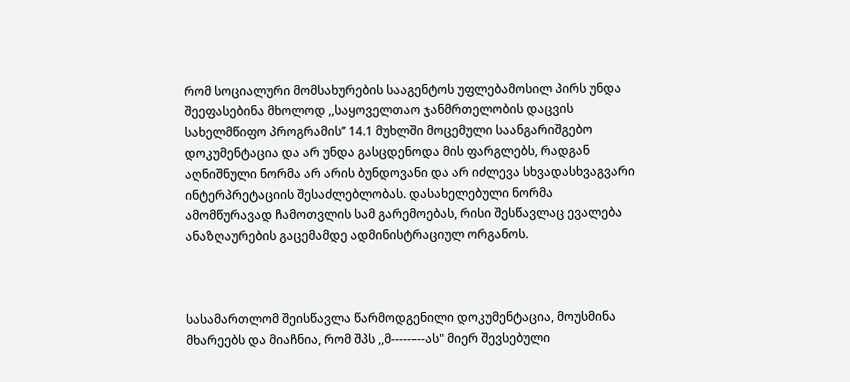რომ სოციალური მომსახურების სააგენტოს უფლებამოსილ პირს უნდა შეეფასებინა მხოლოდ ,,საყოველთაო ჯანმრთელობის დაცვის სახელმწიფო პროგრამის’’ 14.1 მუხლში მოცემული საანგარიშგებო დოკუმენტაცია და არ უნდა გასცდენოდა მის ფარგლებს, რადგან აღნიშნული ნორმა არ არის ბუნდოვანი და არ იძლევა სხვადასხვაგვარი ინტერპრეტაციის შესაძლებლობას. დასახელებული ნორმა ამომწურავად ჩამოთვლის სამ გარემოებას, რისი შესწავლაც ევალება ანაზღაურების გაცემამდე ადმინისტრაციულ ორგანოს.



სასამართლომ შეისწავლა წარმოდგენილი დოკუმენტაცია, მოუსმინა მხარეებს და მიაჩნია, რომ შპს ,,მ-----–--ას" მიერ შევსებული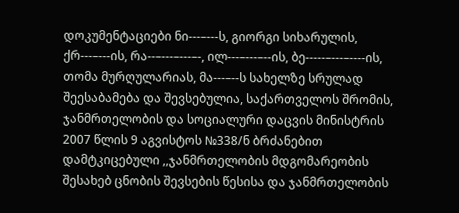დოკუმენტაციები ნი---–---ს, გიორგი სიხარულის, ქრ---–---ის, რა--–---–---–-, ილ---–---–--ის, ბე-----–---–----ის, თომა მურღულარიას, მა---–--ს სახელზე სრულად შეესაბამება და შევსებულია, საქართველოს შრომის, ჯანმრთელობის და სოციალური დაცვის მინისტრის 2007 წლის 9 აგვისტოს №338/ნ ბრძანებით დამტკიცებული ,,ჯანმრთელობის მდგომარეობის შესახებ ცნობის შევსების წესისა და ჯანმრთელობის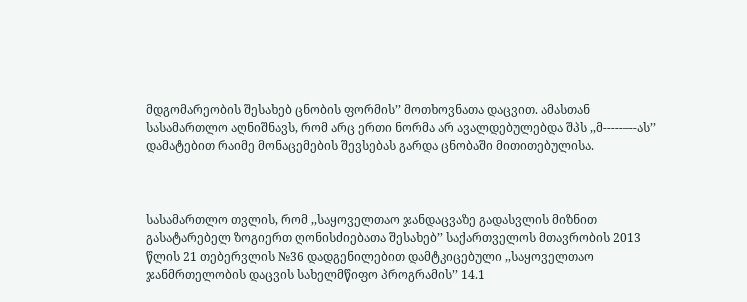მდგომარეობის შესახებ ცნობის ფორმის’’ მოთხოვნათა დაცვით. ამასთან სასამართლო აღნიშნავს, რომ არც ერთი ნორმა არ ავალდებულებდა შპს ,,მ-----–--ას’’ დამატებით რაიმე მონაცემების შევსებას გარდა ცნობაში მითითებულისა.



სასამართლო თვლის, რომ ,,საყოველთაო ჯანდაცვაზე გადასვლის მიზნით გასატარებელ ზოგიერთ ღონისძიებათა შესახებ’’ საქართველოს მთავრობის 2013 წლის 21 თებერვლის №36 დადგენილებით დამტკიცებული ,,საყოველთაო ჯანმრთელობის დაცვის სახელმწიფო პროგრამის’’ 14.1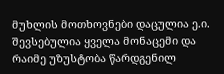მუხლის მოთხოვნები დაცულია ე.ი. შევსებულია ყველა მონაცემი და რაიმე უზუსტობა წარდგენილ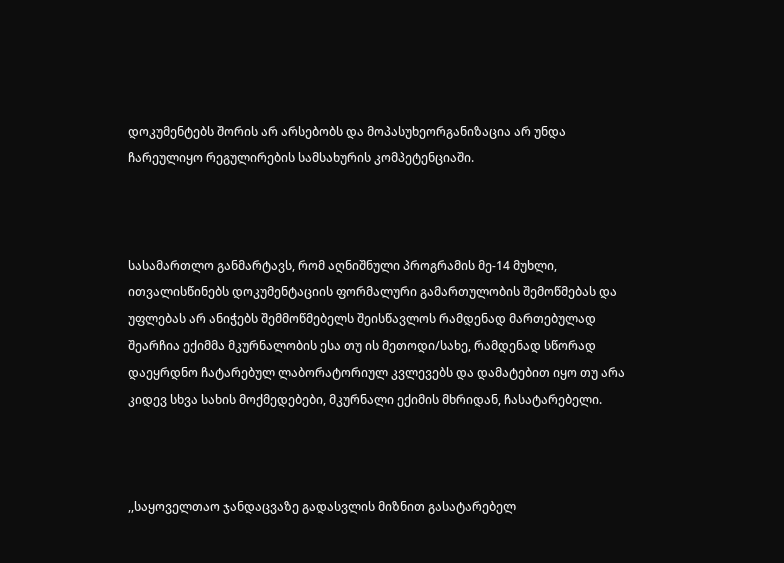დოკუმენტებს შორის არ არსებობს და მოპასუხეორგანიზაცია არ უნდა ჩარეულიყო რეგულირების სამსახურის კომპეტენციაში.



სასამართლო განმარტავს, რომ აღნიშნული პროგრამის მე-14 მუხლი, ითვალისწინებს დოკუმენტაციის ფორმალური გამართულობის შემოწმებას და უფლებას არ ანიჭებს შემმოწმებელს შეისწავლოს რამდენად მართებულად შეარჩია ექიმმა მკურნალობის ესა თუ ის მეთოდი/სახე, რამდენად სწორად დაეყრდნო ჩატარებულ ლაბორატორიულ კვლევებს და დამატებით იყო თუ არა კიდევ სხვა სახის მოქმედებები, მკურნალი ექიმის მხრიდან, ჩასატარებელი.



,,საყოველთაო ჯანდაცვაზე გადასვლის მიზნით გასატარებელ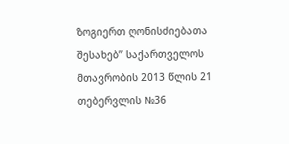ზოგიერთ ღონისძიებათა შესახებ’’ საქართველოს მთავრობის 2013 წლის 21 თებერვლის №36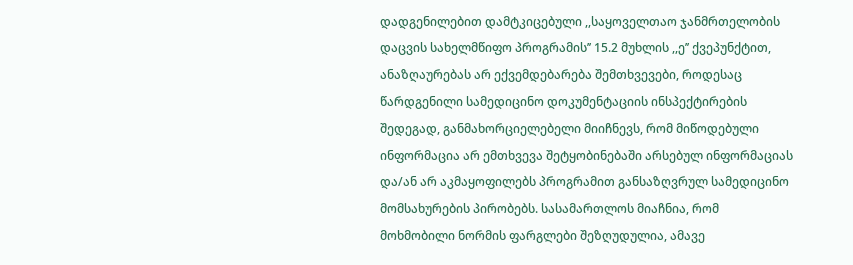დადგენილებით დამტკიცებული ,,საყოველთაო ჯანმრთელობის დაცვის სახელმწიფო პროგრამის’’ 15.2 მუხლის ,,ე’’ ქვეპუნქტით, ანაზღაურებას არ ექვემდებარება შემთხვევები, როდესაც წარდგენილი სამედიცინო დოკუმენტაციის ინსპექტირების შედეგად, განმახორციელებელი მიიჩნევს, რომ მიწოდებული ინფორმაცია არ ემთხვევა შეტყობინებაში არსებულ ინფორმაციას და/ან არ აკმაყოფილებს პროგრამით განსაზღვრულ სამედიცინო მომსახურების პირობებს. სასამართლოს მიაჩნია, რომ მოხმობილი ნორმის ფარგლები შეზღუდულია, ამავე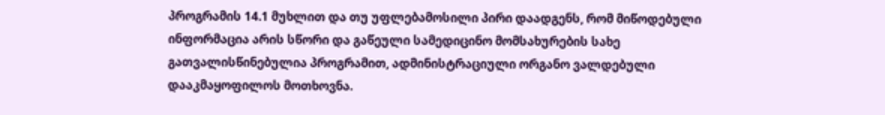პროგრამის 14.1 მუხლით და თუ უფლებამოსილი პირი დაადგენს, რომ მიწოდებული ინფორმაცია არის სწორი და გაწეული სამედიცინო მომსახურების სახე გათვალისწინებულია პროგრამით, ადმინისტრაციული ორგანო ვალდებული დააკმაყოფილოს მოთხოვნა.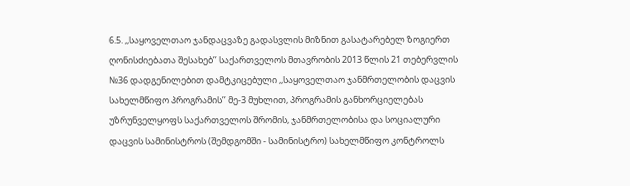6.5. ,,საყოველთაო ჯანდაცვაზე გადასვლის მიზნით გასატარებელ ზოგიერთ ღონისძიებათა შესახებ’’ საქართველოს მთავრობის 2013 წლის 21 თებერვლის №36 დადგენილებით დამტკიცებული ,,საყოველთაო ჯანმრთელობის დაცვის სახელმწიფო პროგრამის’’ მე-3 მუხლით, პროგრამის განხორციელებას უზრუნველყოფს საქართველოს შრომის, ჯანმრთელობისა და სოციალური დაცვის სამინისტროს (შემდგომში - სამინისტრო) სახელმწიფო კონტროლს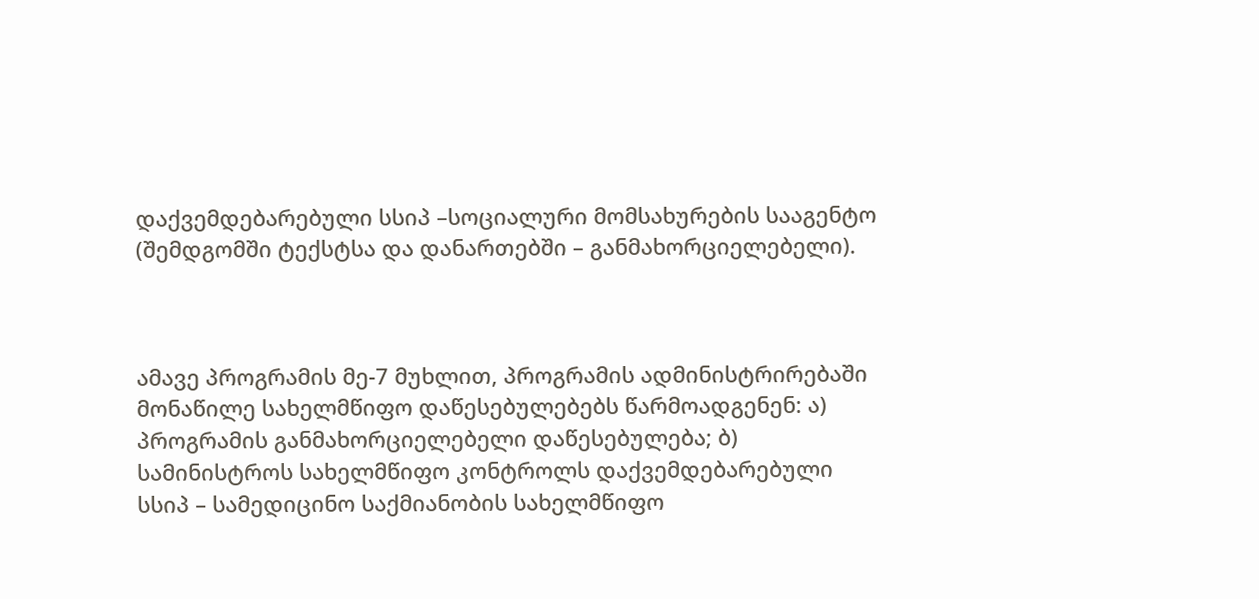დაქვემდებარებული სსიპ –სოციალური მომსახურების სააგენტო (შემდგომში ტექსტსა და დანართებში – განმახორციელებელი).



ამავე პროგრამის მე-7 მუხლით, პროგრამის ადმინისტრირებაში მონაწილე სახელმწიფო დაწესებულებებს წარმოადგენენ: ა) პროგრამის განმახორციელებელი დაწესებულება; ბ) სამინისტროს სახელმწიფო კონტროლს დაქვემდებარებული სსიპ – სამედიცინო საქმიანობის სახელმწიფო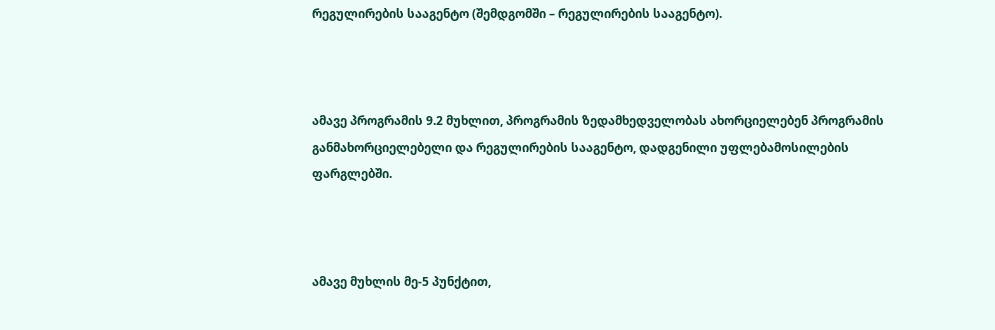რეგულირების სააგენტო (შემდგომში – რეგულირების სააგენტო).



ამავე პროგრამის 9.2 მუხლით, პროგრამის ზედამხედველობას ახორციელებენ პროგრამის განმახორციელებელი და რეგულირების სააგენტო, დადგენილი უფლებამოსილების ფარგლებში.



ამავე მუხლის მე-5 პუნქტით,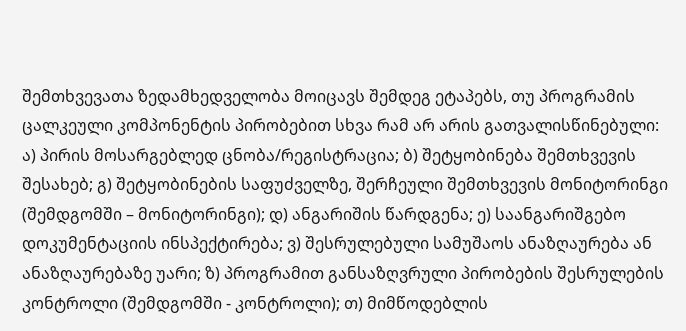შემთხვევათა ზედამხედველობა მოიცავს შემდეგ ეტაპებს, თუ პროგრამის ცალკეული კომპონენტის პირობებით სხვა რამ არ არის გათვალისწინებული: ა) პირის მოსარგებლედ ცნობა/რეგისტრაცია; ბ) შეტყობინება შემთხვევის შესახებ; გ) შეტყობინების საფუძველზე, შერჩეული შემთხვევის მონიტორინგი (შემდგომში – მონიტორინგი); დ) ანგარიშის წარდგენა; ე) საანგარიშგებო დოკუმენტაციის ინსპექტირება; ვ) შესრულებული სამუშაოს ანაზღაურება ან ანაზღაურებაზე უარი; ზ) პროგრამით განსაზღვრული პირობების შესრულების კონტროლი (შემდგომში - კონტროლი); თ) მიმწოდებლის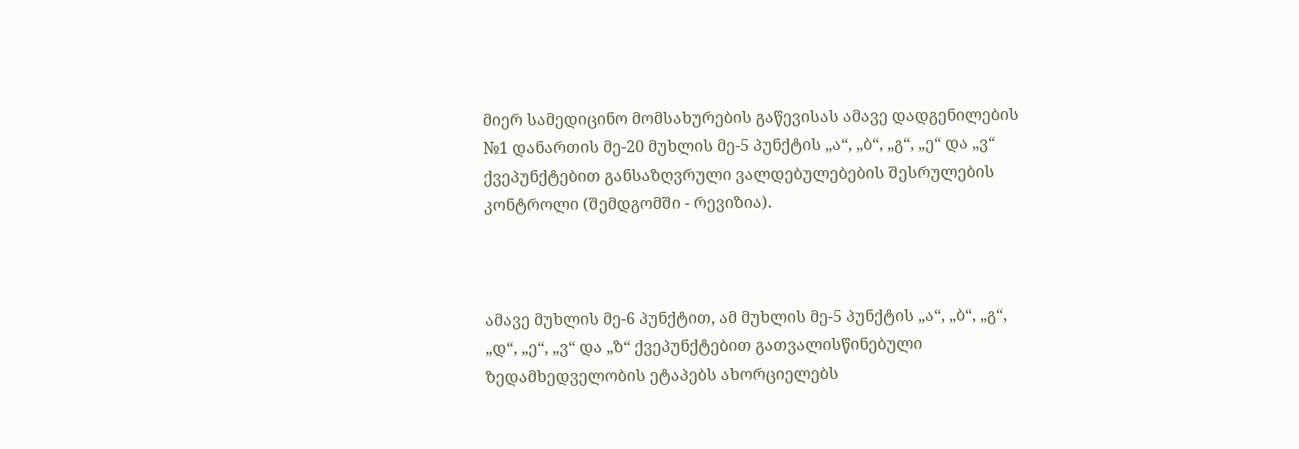მიერ სამედიცინო მომსახურების გაწევისას ამავე დადგენილების №1 დანართის მე-20 მუხლის მე-5 პუნქტის „ა“, „ბ“, „გ“, „ე“ და „ვ“ ქვეპუნქტებით განსაზღვრული ვალდებულებების შესრულების კონტროლი (შემდგომში - რევიზია).



ამავე მუხლის მე-6 პუნქტით, ამ მუხლის მე-5 პუნქტის „ა“, „ბ“, „გ“, „დ“, „ე“, „ვ“ და „ზ“ ქვეპუნქტებით გათვალისწინებული ზედამხედველობის ეტაპებს ახორციელებს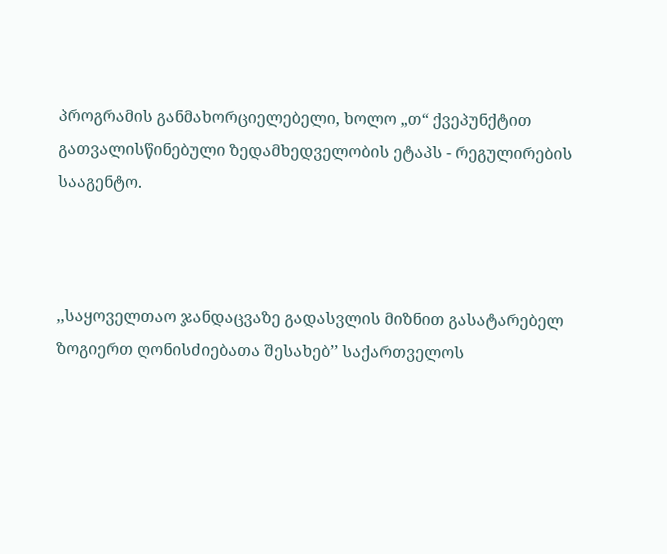პროგრამის განმახორციელებელი, ხოლო „თ“ ქვეპუნქტით გათვალისწინებული ზედამხედველობის ეტაპს - რეგულირების სააგენტო.



,,საყოველთაო ჯანდაცვაზე გადასვლის მიზნით გასატარებელ ზოგიერთ ღონისძიებათა შესახებ’’ საქართველოს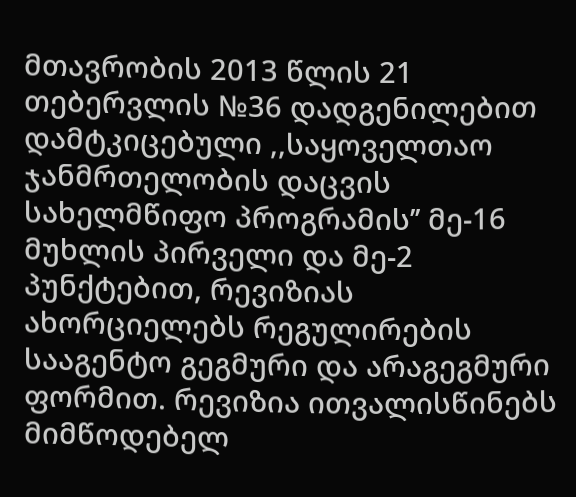მთავრობის 2013 წლის 21 თებერვლის №36 დადგენილებით დამტკიცებული ,,საყოველთაო ჯანმრთელობის დაცვის სახელმწიფო პროგრამის’’ მე-16 მუხლის პირველი და მე-2 პუნქტებით, რევიზიას ახორციელებს რეგულირების სააგენტო გეგმური და არაგეგმური ფორმით. რევიზია ითვალისწინებს მიმწოდებელ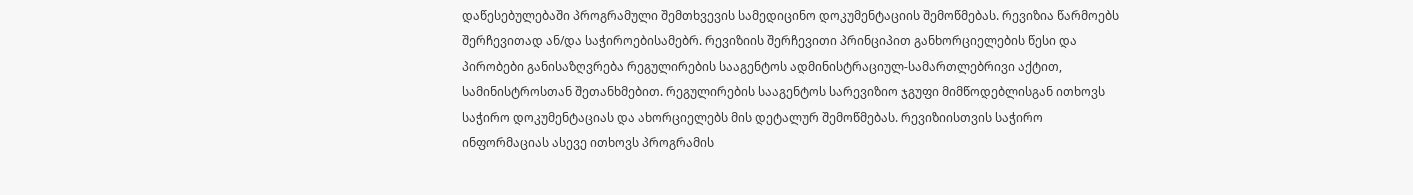დაწესებულებაში პროგრამული შემთხვევის სამედიცინო დოკუმენტაციის შემოწმებას. რევიზია წარმოებს შერჩევითად ან/და საჭიროებისამებრ. რევიზიის შერჩევითი პრინციპით განხორციელების წესი და პირობები განისაზღვრება რეგულირების სააგენტოს ადმინისტრაციულ-სამართლებრივი აქტით, სამინისტროსთან შეთანხმებით. რეგულირების სააგენტოს სარევიზიო ჯგუფი მიმწოდებლისგან ითხოვს საჭირო დოკუმენტაციას და ახორციელებს მის დეტალურ შემოწმებას. რევიზიისთვის საჭირო ინფორმაციას ასევე ითხოვს პროგრამის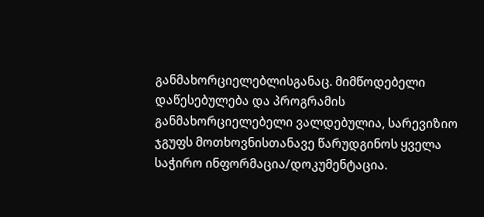განმახორციელებლისგანაც. მიმწოდებელი დაწესებულება და პროგრამის განმახორციელებელი ვალდებულია, სარევიზიო ჯგუფს მოთხოვნისთანავე წარუდგინოს ყველა საჭირო ინფორმაცია/დოკუმენტაცია.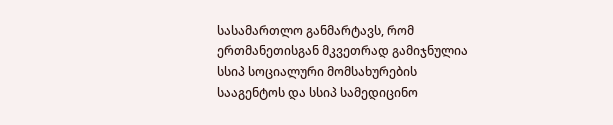სასამართლო განმარტავს, რომ ერთმანეთისგან მკვეთრად გამიჯნულია სსიპ სოციალური მომსახურების სააგენტოს და სსიპ სამედიცინო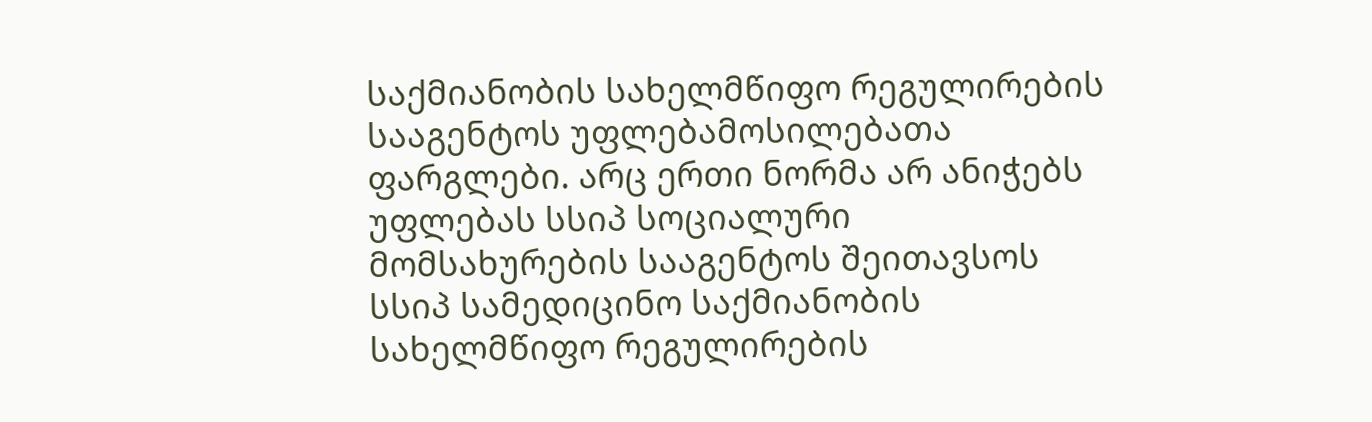საქმიანობის სახელმწიფო რეგულირების სააგენტოს უფლებამოსილებათა ფარგლები. არც ერთი ნორმა არ ანიჭებს უფლებას სსიპ სოციალური მომსახურების სააგენტოს შეითავსოს სსიპ სამედიცინო საქმიანობის სახელმწიფო რეგულირების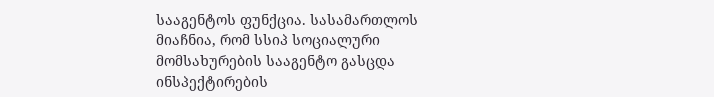სააგენტოს ფუნქცია. სასამართლოს მიაჩნია, რომ სსიპ სოციალური მომსახურების სააგენტო გასცდა ინსპექტირების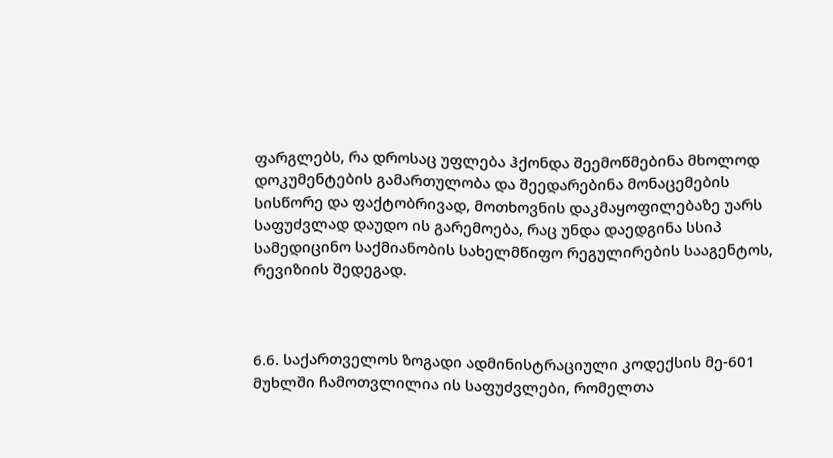ფარგლებს, რა დროსაც უფლება ჰქონდა შეემოწმებინა მხოლოდ დოკუმენტების გამართულობა და შეედარებინა მონაცემების სისწორე და ფაქტობრივად, მოთხოვნის დაკმაყოფილებაზე უარს საფუძვლად დაუდო ის გარემოება, რაც უნდა დაედგინა სსიპ სამედიცინო საქმიანობის სახელმწიფო რეგულირების სააგენტოს, რევიზიის შედეგად.



6.6. საქართველოს ზოგადი ადმინისტრაციული კოდექსის მე-601 მუხლში ჩამოთვლილია ის საფუძვლები, რომელთა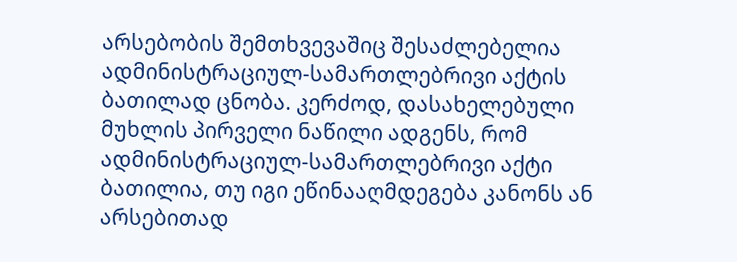არსებობის შემთხვევაშიც შესაძლებელია ადმინისტრაციულ-სამართლებრივი აქტის ბათილად ცნობა. კერძოდ, დასახელებული მუხლის პირველი ნაწილი ადგენს, რომ ადმინისტრაციულ-სამართლებრივი აქტი ბათილია, თუ იგი ეწინააღმდეგება კანონს ან არსებითად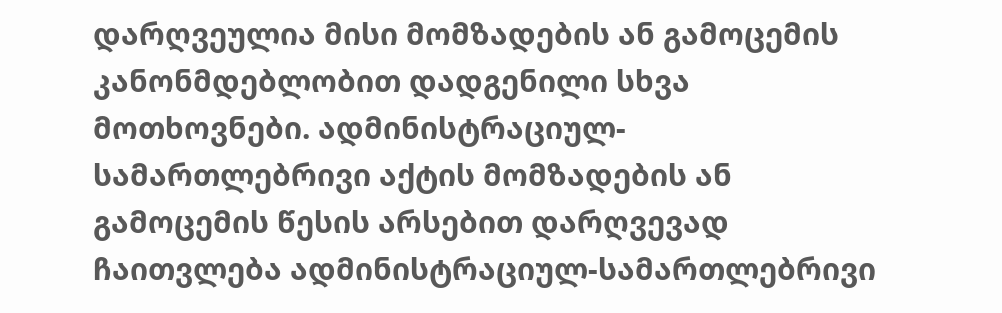დარღვეულია მისი მომზადების ან გამოცემის კანონმდებლობით დადგენილი სხვა მოთხოვნები. ადმინისტრაციულ-სამართლებრივი აქტის მომზადების ან გამოცემის წესის არსებით დარღვევად ჩაითვლება ადმინისტრაციულ-სამართლებრივი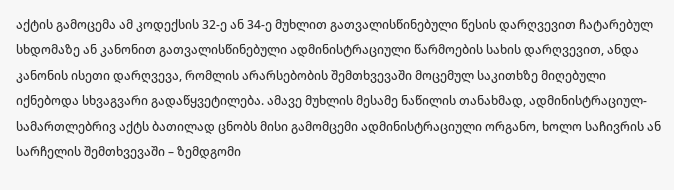აქტის გამოცემა ამ კოდექსის 32-ე ან 34-ე მუხლით გათვალისწინებული წესის დარღვევით ჩატარებულ სხდომაზე ან კანონით გათვალისწინებული ადმინისტრაციული წარმოების სახის დარღვევით, ანდა კანონის ისეთი დარღვევა, რომლის არარსებობის შემთხვევაში მოცემულ საკითხზე მიღებული იქნებოდა სხვაგვარი გადაწყვეტილება. ამავე მუხლის მესამე ნაწილის თანახმად, ადმინისტრაციულ-სამართლებრივ აქტს ბათილად ცნობს მისი გამომცემი ადმინისტრაციული ორგანო, ხოლო საჩივრის ან სარჩელის შემთხვევაში – ზემდგომი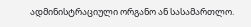ადმინისტრაციული ორგანო ან სასამართლო.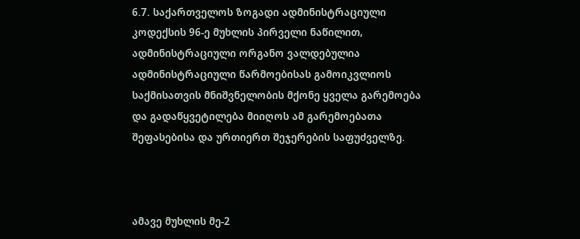6.7. საქართველოს ზოგადი ადმინისტრაციული კოდექსის 96-ე მუხლის პირველი ნაწილით, ადმინისტრაციული ორგანო ვალდებულია ადმინისტრაციული წარმოებისას გამოიკვლიოს საქმისათვის მნიშვნელობის მქონე ყველა გარემოება და გადაწყვეტილება მიიღოს ამ გარემოებათა შეფასებისა და ურთიერთ შეჯერების საფუძველზე.



ამავე მუხლის მე-2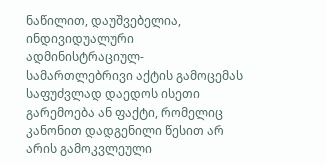ნაწილით, დაუშვებელია, ინდივიდუალური ადმინისტრაციულ-სამართლებრივი აქტის გამოცემას საფუძვლად დაედოს ისეთი გარემოება ან ფაქტი, რომელიც კანონით დადგენილი წესით არ არის გამოკვლეული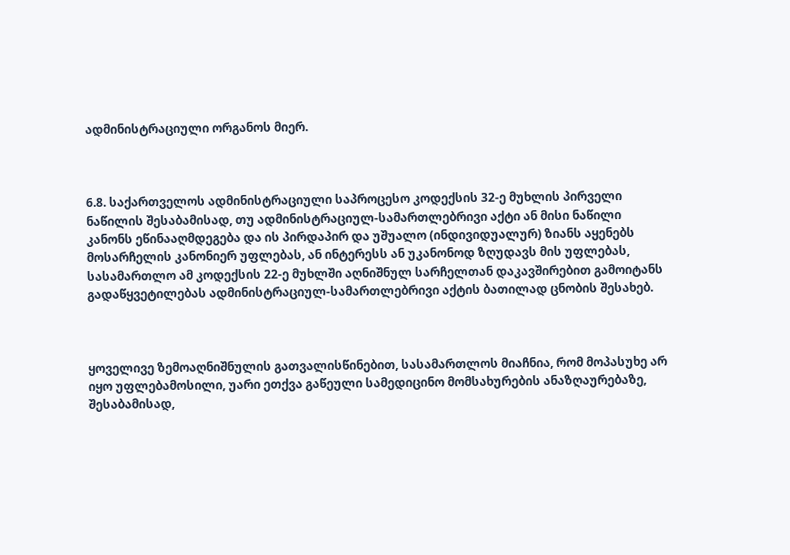ადმინისტრაციული ორგანოს მიერ.



6.8. საქართველოს ადმინისტრაციული საპროცესო კოდექსის 32-ე მუხლის პირველი ნაწილის შესაბამისად, თუ ადმინისტრაციულ-სამართლებრივი აქტი ან მისი ნაწილი კანონს ეწინააღმდეგება და ის პირდაპირ და უშუალო (ინდივიდუალურ) ზიანს აყენებს მოსარჩელის კანონიერ უფლებას, ან ინტერესს ან უკანონოდ ზღუდავს მის უფლებას, სასამართლო ამ კოდექსის 22-ე მუხლში აღნიშნულ სარჩელთან დაკავშირებით გამოიტანს გადაწყვეტილებას ადმინისტრაციულ-სამართლებრივი აქტის ბათილად ცნობის შესახებ.



ყოველივე ზემოაღნიშნულის გათვალისწინებით, სასამართლოს მიაჩნია, რომ მოპასუხე არ იყო უფლებამოსილი, უარი ეთქვა გაწეული სამედიცინო მომსახურების ანაზღაურებაზე, შესაბამისად,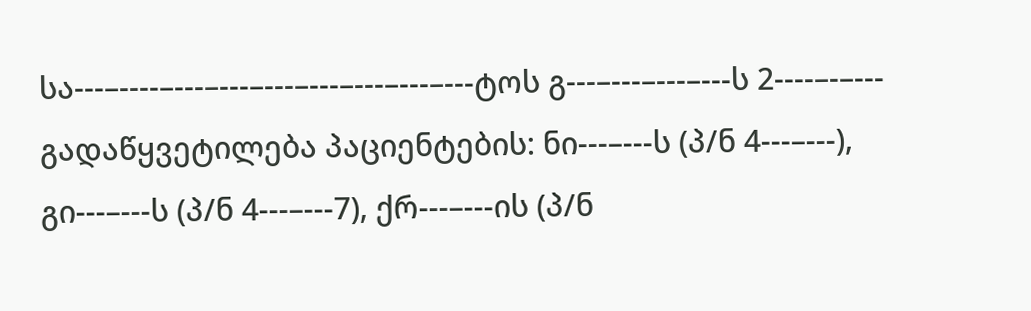სა---–----–---–---–---–---–---–---–---ტოს გ---–---–---–---ს 2----–-–--- გადაწყვეტილება პაციენტების: ნი---–---ს (პ/ნ 4---–---), გი---–---ს (პ/ნ 4---–---7), ქრ---–---ის (პ/ნ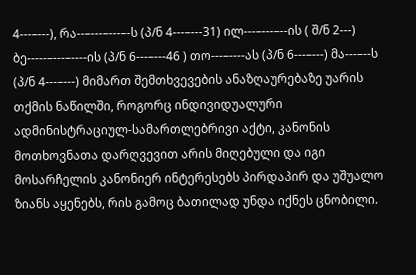4---–---), რა--–---–---–-ს (პ/ნ 4---–---31) ილ---–---–--ის ( შ/ნ 2---) ბე-----–---–----ის (პ/ნ 6---–---46 ) თო---–----ას (პ/ნ 6---–---) მა---–--ს (პ/ნ 4---–---) მიმართ შემთხვევების ანაზღაურებაზე უარის თქმის ნაწილში, როგორც ინდივიდუალური ადმინისტრაციულ-სამართლებრივი აქტი, კანონის მოთხოვნათა დარღვევით არის მიღებული და იგი მოსარჩელის კანონიერ ინტერესებს პირდაპირ და უშუალო ზიანს აყენებს, რის გამოც ბათილად უნდა იქნეს ცნობილი.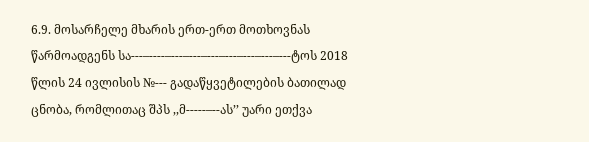6.9. მოსარჩელე მხარის ერთ-ერთ მოთხოვნას წარმოადგენს სა---–----–---–---–---–---–---–---–---ტოს 2018 წლის 24 ივლისის №--- გადაწყვეტილების ბათილად ცნობა, რომლითაც შპს ,,მ-----–--ას’’ უარი ეთქვა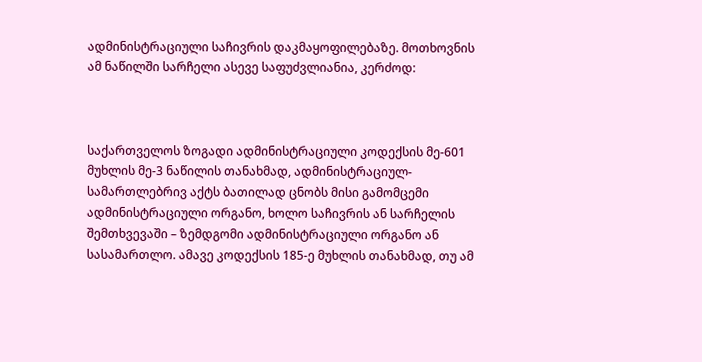ადმინისტრაციული საჩივრის დაკმაყოფილებაზე. მოთხოვნის ამ ნაწილში სარჩელი ასევე საფუძვლიანია, კერძოდ:



საქართველოს ზოგადი ადმინისტრაციული კოდექსის მე-601 მუხლის მე-3 ნაწილის თანახმად, ადმინისტრაციულ-სამართლებრივ აქტს ბათილად ცნობს მისი გამომცემი ადმინისტრაციული ორგანო, ხოლო საჩივრის ან სარჩელის შემთხვევაში – ზემდგომი ადმინისტრაციული ორგანო ან სასამართლო. ამავე კოდექსის 185-ე მუხლის თანახმად, თუ ამ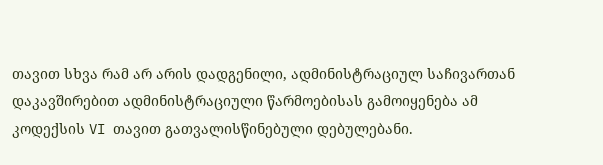თავით სხვა რამ არ არის დადგენილი, ადმინისტრაციულ საჩივართან დაკავშირებით ადმინისტრაციული წარმოებისას გამოიყენება ამ კოდექსის VI თავით გათვალისწინებული დებულებანი.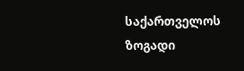საქართველოს ზოგადი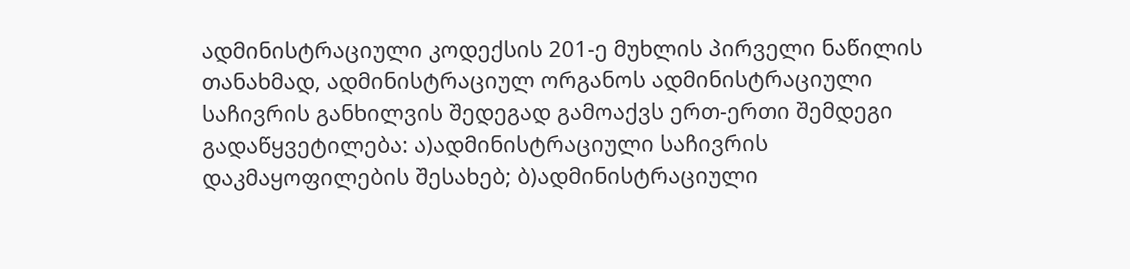ადმინისტრაციული კოდექსის 201-ე მუხლის პირველი ნაწილის თანახმად, ადმინისტრაციულ ორგანოს ადმინისტრაციული საჩივრის განხილვის შედეგად გამოაქვს ერთ-ერთი შემდეგი გადაწყვეტილება: ა)ადმინისტრაციული საჩივრის დაკმაყოფილების შესახებ; ბ)ადმინისტრაციული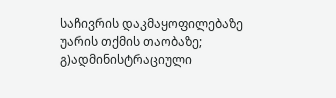საჩივრის დაკმაყოფილებაზე უარის თქმის თაობაზე; გ)ადმინისტრაციული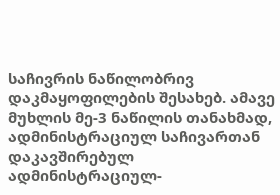საჩივრის ნაწილობრივ დაკმაყოფილების შესახებ. ამავე მუხლის მე-3 ნაწილის თანახმად, ადმინისტრაციულ საჩივართან დაკავშირებულ ადმინისტრაციულ-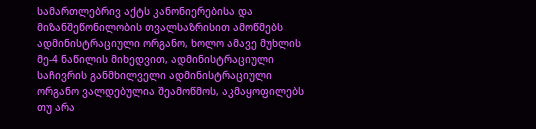სამართლებრივ აქტს კანონიერებისა და მიზანშეწონილობის თვალსაზრისით ამოწმებს ადმინისტრაციული ორგანო, ხოლო ამავე მუხლის მე-4 ნაწილის მიხედვით, ადმინისტრაციული საჩივრის განმხილველი ადმინისტრაციული ორგანო ვალდებულია შეამოწმოს, აკმაყოფილებს თუ არა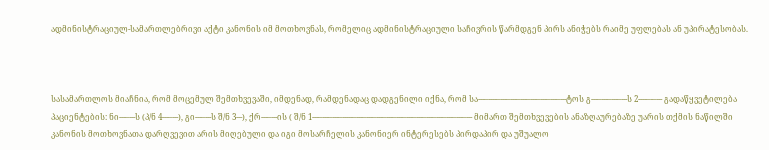ადმინისტრაციულ-სამართლებრივი აქტი კანონის იმ მოთხოვნას, რომელიც ადმინისტრაციული საჩივრის წარმდგენ პირს ანიჭებს რაიმე უფლებას ან უპირატესობას.



სასამართლოს მიაჩნია, რომ მოცემულ შემთხვევაში, იმდენად, რამდენადაც დადგენილი იქნა, რომ სა---–----–---–---–---–---–---–---–---ტოს გ---–---–---–---ს 2----–-–--- გადაწყვეტილება პაციენტების: ნი---–---ს (პ/ნ 4---–---), გი---–---ს შ/ნ 3---), ქრ---–---ის ( შ/ნ 1---–---–---–-----–---–---–---–---–---–---–---–---–---–---–---–--- მიმართ შემთხვევების ანაზღაურებაზე უარის თქმის ნაწილში კანონის მოთხოვნათა დარღვევით არის მიღებული და იგი მოსარჩელის კანონიერ ინტერესებს პირდაპირ და უშუალო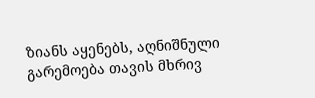ზიანს აყენებს, აღნიშნული გარემოება თავის მხრივ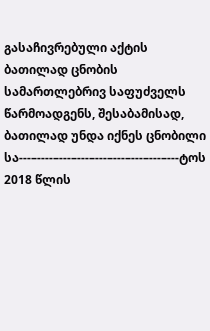გასაჩივრებული აქტის ბათილად ცნობის სამართლებრივ საფუძველს წარმოადგენს, შესაბამისად, ბათილად უნდა იქნეს ცნობილი სა---–----–---–---–---–---–---–---–---ტოს 2018 წლის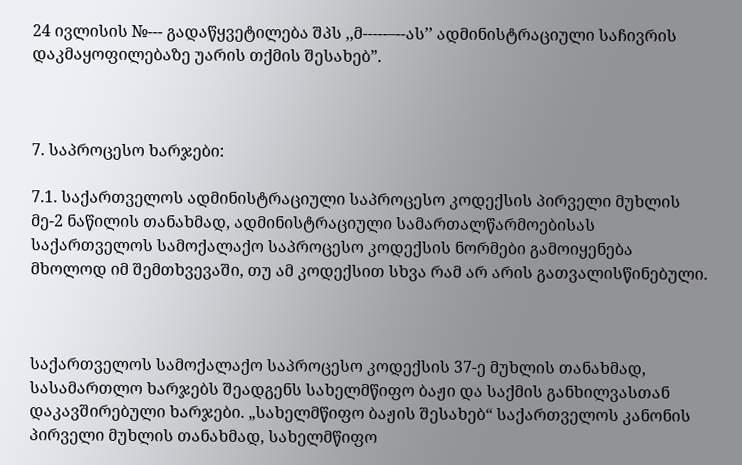24 ივლისის №--- გადაწყვეტილება შპს ,,მ-----–--ას’’ ადმინისტრაციული საჩივრის დაკმაყოფილებაზე უარის თქმის შესახებ”.



7. საპროცესო ხარჯები:

7.1. საქართველოს ადმინისტრაციული საპროცესო კოდექსის პირველი მუხლის მე-2 ნაწილის თანახმად, ადმინისტრაციული სამართალწარმოებისას საქართველოს სამოქალაქო საპროცესო კოდექსის ნორმები გამოიყენება მხოლოდ იმ შემთხვევაში, თუ ამ კოდექსით სხვა რამ არ არის გათვალისწინებული.



საქართველოს სამოქალაქო საპროცესო კოდექსის 37-ე მუხლის თანახმად, სასამართლო ხარჯებს შეადგენს სახელმწიფო ბაჟი და საქმის განხილვასთან დაკავშირებული ხარჯები. „სახელმწიფო ბაჟის შესახებ“ საქართველოს კანონის პირველი მუხლის თანახმად, სახელმწიფო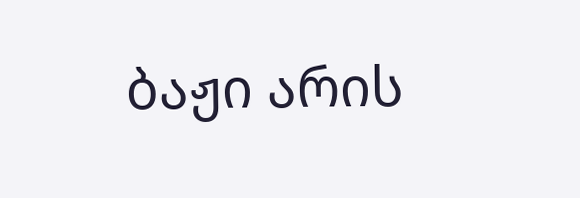ბაჟი არის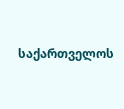საქართველოს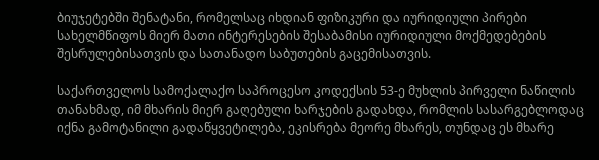ბიუჯეტებში შენატანი, რომელსაც იხდიან ფიზიკური და იურიდიული პირები სახელმწიფოს მიერ მათი ინტერესების შესაბამისი იურიდიული მოქმედებების შესრულებისათვის და სათანადო საბუთების გაცემისათვის.

საქართველოს სამოქალაქო საპროცესო კოდექსის 53-ე მუხლის პირველი ნაწილის თანახმად, იმ მხარის მიერ გაღებული ხარჯების გადახდა, რომლის სასარგებლოდაც იქნა გამოტანილი გადაწყვეტილება, ეკისრება მეორე მხარეს, თუნდაც ეს მხარე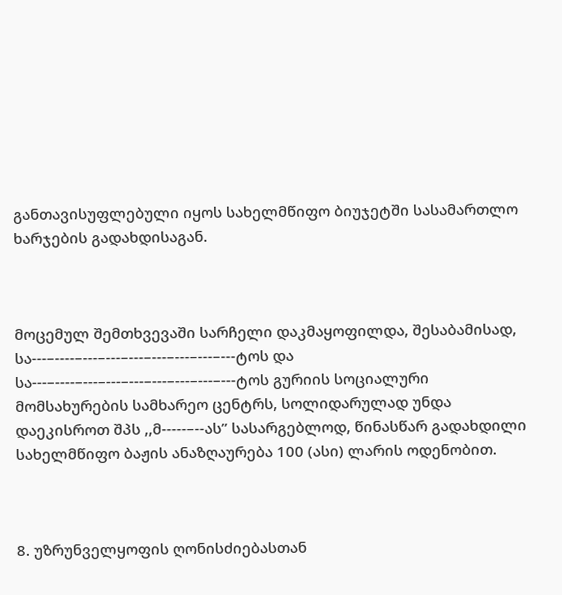განთავისუფლებული იყოს სახელმწიფო ბიუჯეტში სასამართლო ხარჯების გადახდისაგან.



მოცემულ შემთხვევაში სარჩელი დაკმაყოფილდა, შესაბამისად, სა---–----–---–---–---–---–---–---–---ტოს და სა---–----–---–---–---–---–---–---–---ტოს გურიის სოციალური მომსახურების სამხარეო ცენტრს, სოლიდარულად უნდა დაეკისროთ შპს ,,მ-----–--ას’’ სასარგებლოდ, წინასწარ გადახდილი სახელმწიფო ბაჟის ანაზღაურება 100 (ასი) ლარის ოდენობით.



8. უზრუნველყოფის ღონისძიებასთან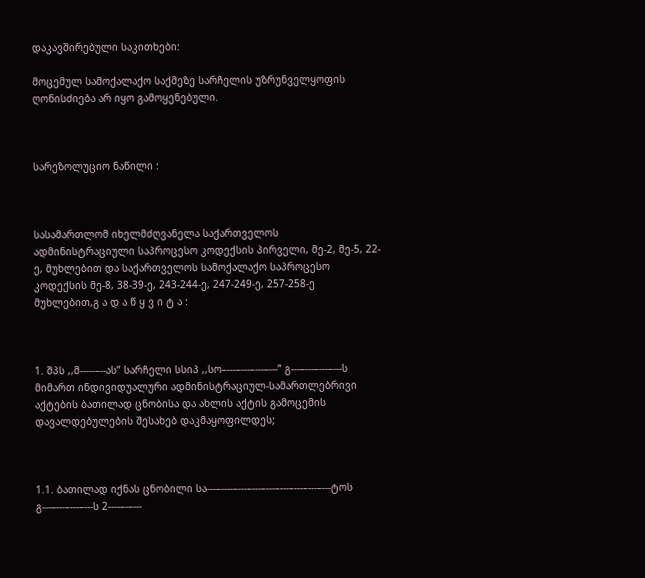დაკავშირებული საკითხები:

მოცემულ სამოქალაქო საქმეზე სარჩელის უზრუნველყოფის ღონისძიება არ იყო გამოყენებული.



სარეზოლუციო ნაწილი :



სასამართლომ იხელმძღვანელა საქართველოს ადმინისტრაციული საპროცესო კოდექსის პირველი, მე-2, მე-5, 22-ე, მუხლებით და საქართველოს სამოქალაქო საპროცესო კოდექსის მე-8, 38-39-ე, 243-244-ე, 247-249-ე, 257-258-ე მუხლებით,გ ა დ ა წ ყ ვ ი ტ ა :



1. შპს ,,მ-----–--ას” სარჩელი სსიპ ,,სო–---–---–---–---” გ---–---–---–---ს მიმართ ინდივიდუალური ადმინისტრაციულ-სამართლებრივი აქტების ბათილად ცნობისა და ახლის აქტის გამოცემის დავალდებულების შესახებ დაკმაყოფილდეს;



1.1. ბათილად იქნას ცნობილი სა---–----–---–---–---–---–---–---–---ტოს გ---–---–---–---ს 2----–-–---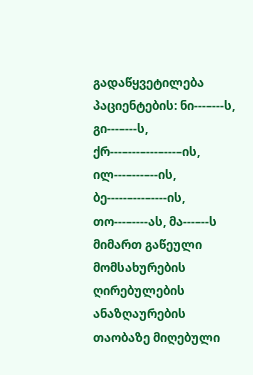გადაწყვეტილება პაციენტების: ნი---–---ს, გი---–---ს, ქრ---–---–---–---–ის, ილ---–---–--ის, ბე-----–---–----ის, თო---–----ას, მა---–--ს მიმართ გაწეული მომსახურების ღირებულების ანაზღაურების თაობაზე მიღებული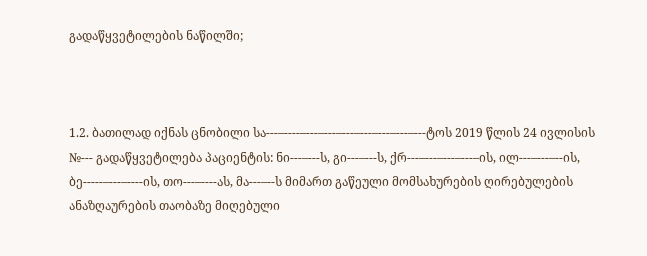გადაწყვეტილების ნაწილში;



1.2. ბათილად იქნას ცნობილი სა---–----–---–---–---–---–---–---–---ტოს 2019 წლის 24 ივლისის №--- გადაწყვეტილება პაციენტის: ნი---–---ს, გი---–---ს, ქრ---–---–---–---–ის, ილ---–---–--ის, ბე-----–---–----ის, თო---–----ას, მა---–--ს მიმართ გაწეული მომსახურების ღირებულების ანაზღაურების თაობაზე მიღებული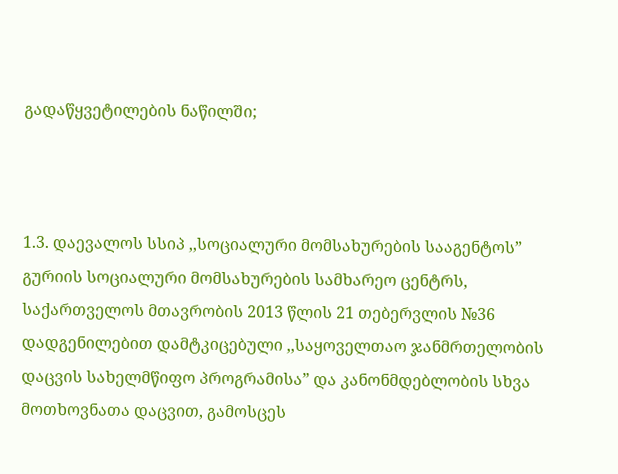გადაწყვეტილების ნაწილში;



1.3. დაევალოს სსიპ ,,სოციალური მომსახურების სააგენტოს” გურიის სოციალური მომსახურების სამხარეო ცენტრს, საქართველოს მთავრობის 2013 წლის 21 თებერვლის №36 დადგენილებით დამტკიცებული ,,საყოველთაო ჯანმრთელობის დაცვის სახელმწიფო პროგრამისა” და კანონმდებლობის სხვა მოთხოვნათა დაცვით, გამოსცეს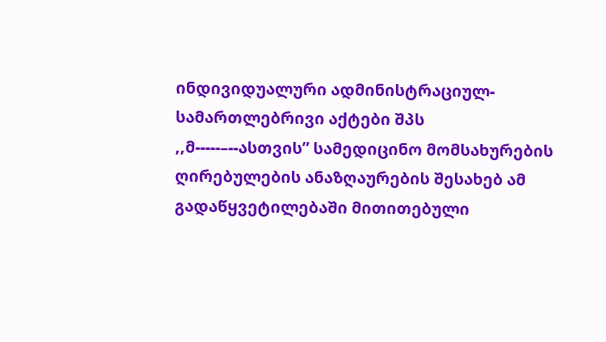ინდივიდუალური ადმინისტრაციულ-სამართლებრივი აქტები შპს ,,მ-----–--ასთვის” სამედიცინო მომსახურების ღირებულების ანაზღაურების შესახებ ამ გადაწყვეტილებაში მითითებული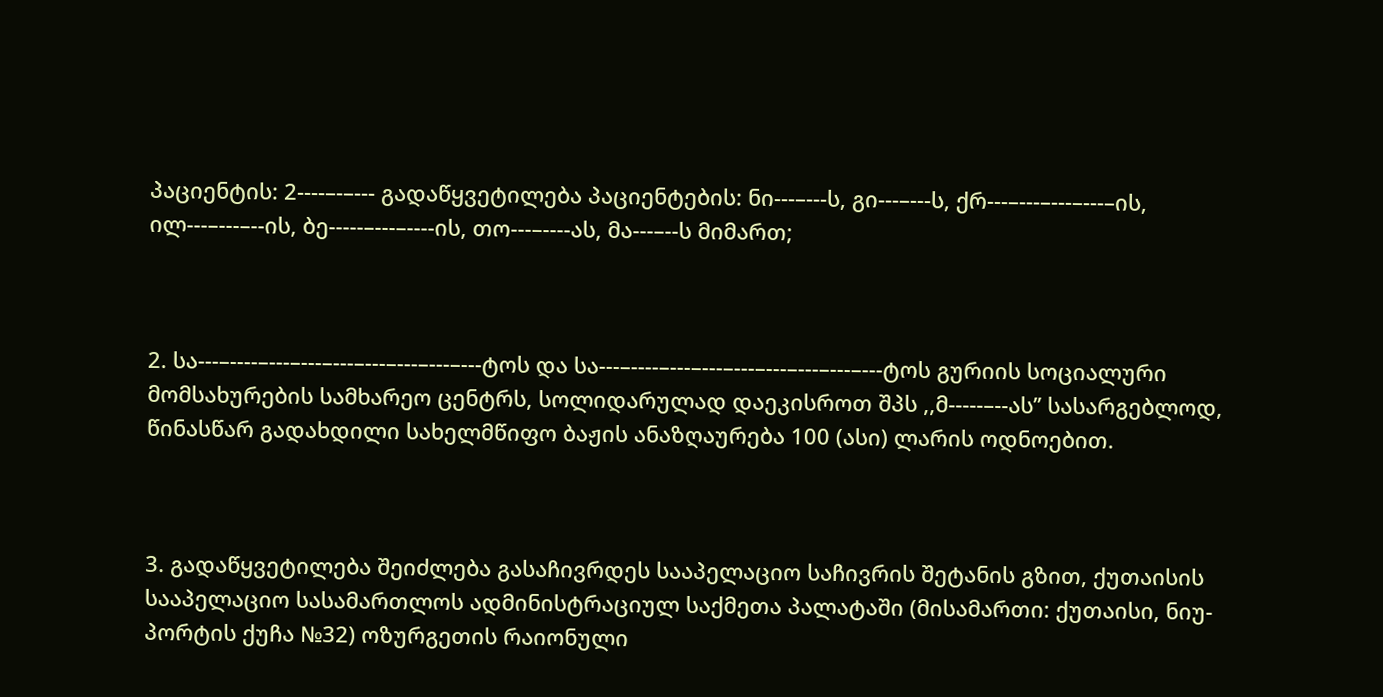პაციენტის: 2----–-–--- გადაწყვეტილება პაციენტების: ნი---–---ს, გი---–---ს, ქრ---–---–---–---–ის, ილ---–---–--ის, ბე-----–---–----ის, თო---–----ას, მა---–--ს მიმართ;



2. სა---–----–---–---–---–---–---–---–---ტოს და სა---–----–---–---–---–---–---–---–---ტოს გურიის სოციალური მომსახურების სამხარეო ცენტრს, სოლიდარულად დაეკისროთ შპს ,,მ-----–--ას’’ სასარგებლოდ, წინასწარ გადახდილი სახელმწიფო ბაჟის ანაზღაურება 100 (ასი) ლარის ოდნოებით.



3. გადაწყვეტილება შეიძლება გასაჩივრდეს სააპელაციო საჩივრის შეტანის გზით, ქუთაისის სააპელაციო სასამართლოს ადმინისტრაციულ საქმეთა პალატაში (მისამართი: ქუთაისი, ნიუ-პორტის ქუჩა №32) ოზურგეთის რაიონული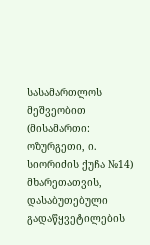სასამართლოს მეშვეობით (მისამართი: ოზურგეთი, ი. სიორიძის ქუჩა №14) მხარეთათვის, დასაბუთებული გადაწყვეტილების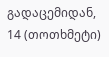გადაცემიდან, 14 (თოთხმეტი)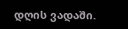დღის ვადაში.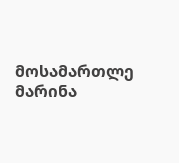მოსამართლე მარინა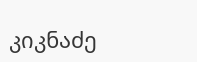კიკნაძე